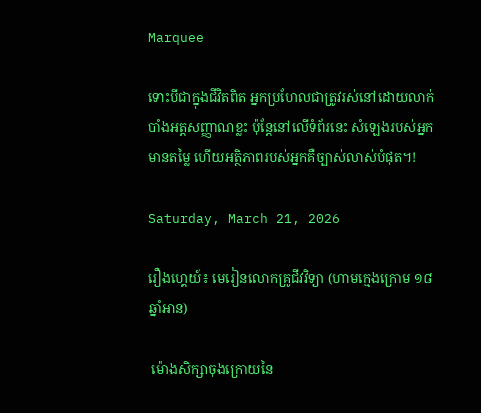Marquee

ទោះបីជាក្នុងជីវិតពិត អ្នកប្រហែលជាត្រូវរស់នៅដោយលាក់បាំងអត្តសញ្ញាណខ្លះ ប៉ុន្តែនៅលើទំព័រនេះ សំឡេងរបស់អ្នកមានតម្លៃ ហើយអត្ថិភាពរបស់អ្នកគឺច្បាស់លាស់បំផុត។!

Saturday, March 21, 2026

រឿងហ្គេយ៍៖ មេរៀនលោកគ្រូជីវវិទ្យា (ហាមក្មេងក្រោម ១៨ ឆ្នាំអាន)

 ម៉ោងសិក្សាចុងក្រោយនៃ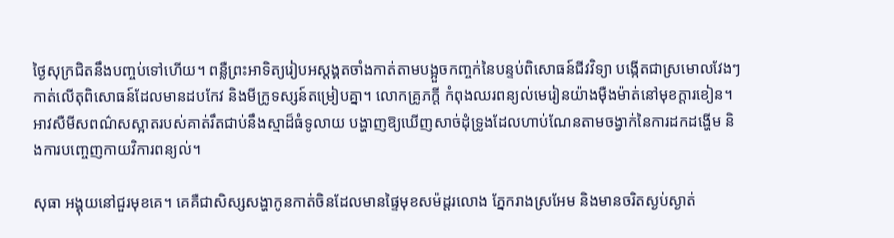ថ្ងៃសុក្រជិតនឹងបញ្ចប់ទៅហើយ។ ពន្លឺព្រះអាទិត្យរៀបអស្តង្គតចាំងកាត់តាមបង្អួចកញ្ចក់នៃបន្ទប់ពិសោធន៍ជីវវិទ្យា បង្កើតជាស្រមោលវែងៗកាត់លើតុពិសោធន៍ដែលមានដបកែវ និងមីក្រូទស្សន៍តម្រៀបគ្នា។ លោកគ្រូភក្តី កំពុងឈរពន្យល់មេរៀនយ៉ាងម៉ឺងម៉ាត់នៅមុខក្តារខៀន។ អាវសឺមីសពណ៌សស្អាតរបស់គាត់រឹតជាប់នឹងស្មាដ៏ធំទូលាយ បង្ហាញឱ្យឃើញសាច់ដុំទ្រូងដែលហាប់ណែនតាមចង្វាក់នៃការដកដង្ហើម និងការបញ្ចេញកាយវិការពន្យល់។

សុធា អង្គុយនៅជួរមុខគេ។ គេគឺជាសិស្សសង្ហាកូនកាត់ចិនដែលមានផ្ទៃមុខសម៉ដ្តរលោង ភ្នែករាងស្រអែម និងមានចរិតស្ងប់ស្ងាត់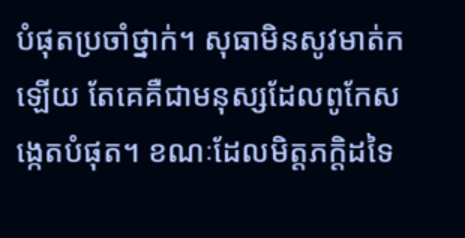បំផុតប្រចាំថ្នាក់។ សុធាមិនសូវមាត់កឡើយ តែគេគឺជាមនុស្សដែលពូកែសង្កេតបំផុត។ ខណៈដែលមិត្តភក្តិដទៃ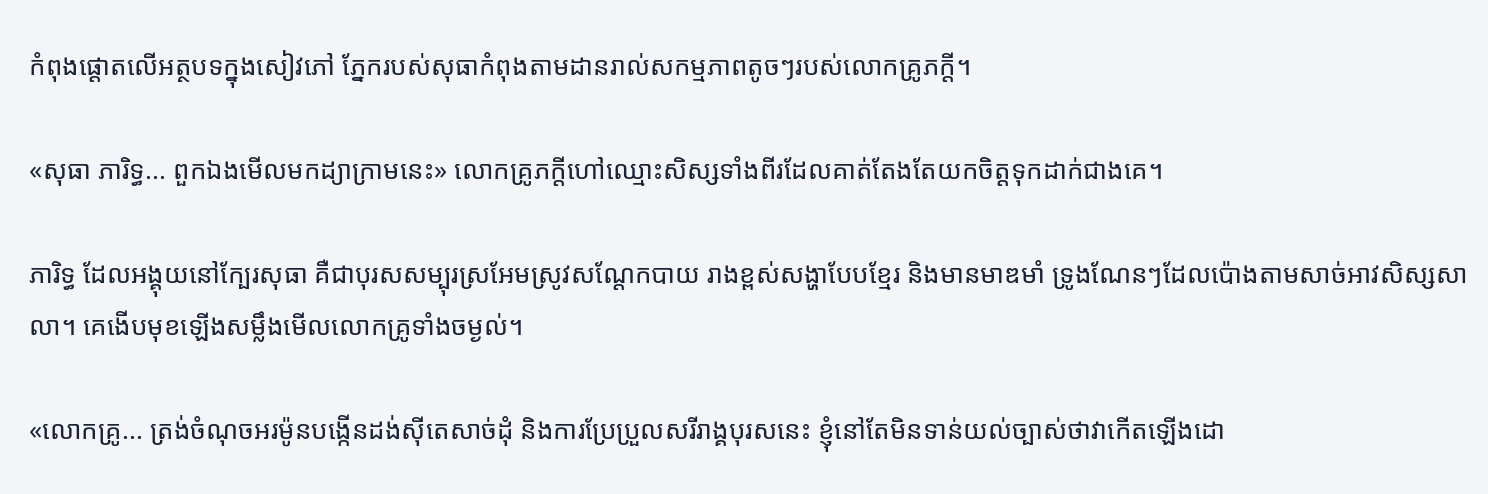កំពុងផ្ដោតលើអត្ថបទក្នុងសៀវភៅ ភ្នែករបស់សុធាកំពុងតាមដានរាល់សកម្មភាពតូចៗរបស់លោកគ្រូភក្តី។

«សុធា ភារិទ្ធ... ពួកឯងមើលមកដ្យាក្រាមនេះ» លោកគ្រូភក្តីហៅឈ្មោះសិស្សទាំងពីរដែលគាត់តែងតែយកចិត្តទុកដាក់ជាងគេ។

ភារិទ្ធ ដែលអង្គុយនៅក្បែរសុធា គឺជាបុរសសម្បុរស្រអែមស្រូវសណ្ដែកបាយ រាងខ្ពស់សង្ហាបែបខ្មែរ និងមានមាឌមាំ ទ្រូងណែនៗដែលប៉ោងតាមសាច់អាវសិស្សសាលា។ គេងើបមុខឡើងសម្លឹងមើលលោកគ្រូទាំងចម្ងល់។

«លោកគ្រូ... ត្រង់ចំណុចអរម៉ូនបង្កើនដង់ស៊ីតេសាច់ដុំ និងការប្រែប្រួលសរីរាង្គបុរសនេះ ខ្ញុំនៅតែមិនទាន់យល់ច្បាស់ថាវាកើតឡើងដោ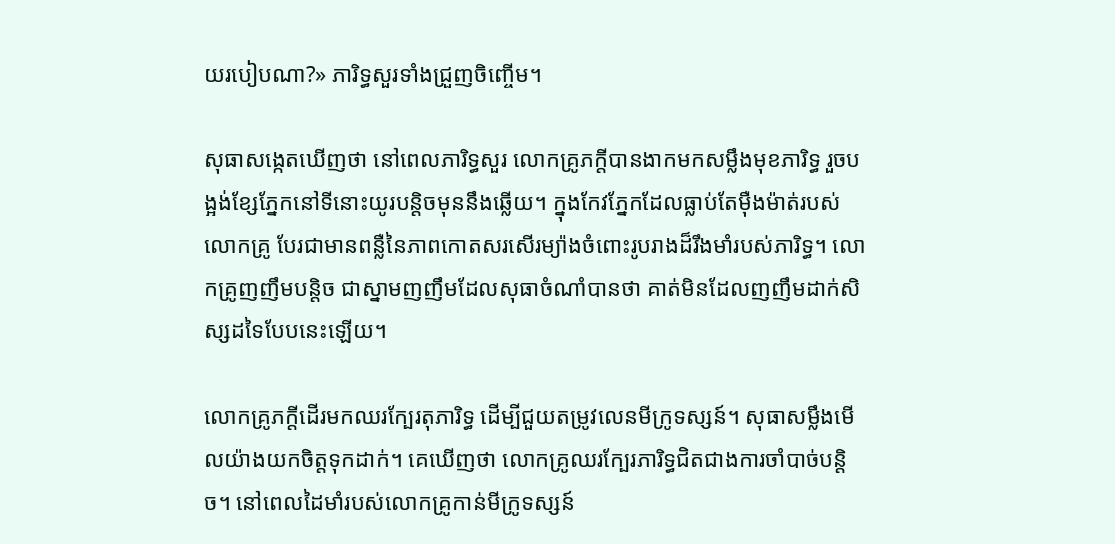យរបៀបណា?» ភារិទ្ធសួរទាំងជ្រួញចិញ្ចើម។

សុធាសង្កេតឃើញថា នៅពេលភារិទ្ធសួរ លោកគ្រូភក្តីបានងាកមកសម្លឹងមុខភារិទ្ធ រួចបង្អង់ខ្សែភ្នែកនៅទីនោះយូរបន្តិចមុននឹងឆ្លើយ។ ក្នុងកែវភ្នែកដែលធ្លាប់តែម៉ឺងម៉ាត់របស់លោកគ្រូ បែរជាមានពន្លឺនៃភាពកោតសរសើរម្យ៉ាងចំពោះរូបរាងដ៏រឹងមាំរបស់ភារិទ្ធ។ លោកគ្រូញញឹមបន្តិច ជាស្នាមញញឹមដែលសុធាចំណាំបានថា គាត់មិនដែលញញឹមដាក់សិស្សដទៃបែបនេះឡើយ។

លោកគ្រូភក្តីដើរមកឈរក្បែរតុភារិទ្ធ ដើម្បីជួយតម្រូវលេនមីក្រូទស្សន៍។ សុធាសម្លឹងមើលយ៉ាងយកចិត្តទុកដាក់។ គេឃើញថា លោកគ្រូឈរក្បែរភារិទ្ធជិតជាងការចាំបាច់បន្តិច។ នៅពេលដៃមាំរបស់លោកគ្រូកាន់មីក្រូទស្សន៍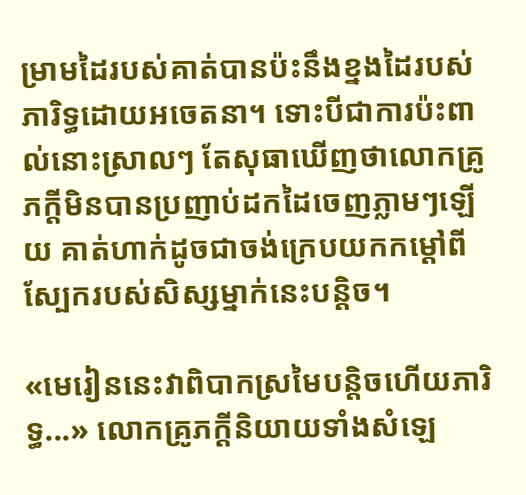ម្រាមដៃរបស់គាត់បានប៉ះនឹងខ្នងដៃរបស់ភារិទ្ធដោយអចេតនា។ ទោះបីជាការប៉ះពាល់នោះស្រាលៗ តែសុធាឃើញថាលោកគ្រូភក្តីមិនបានប្រញាប់ដកដៃចេញភ្លាមៗឡើយ គាត់ហាក់ដូចជាចង់ក្រេបយកកម្ដៅពីស្បែករបស់សិស្សម្នាក់នេះបន្តិច។

«មេរៀននេះវាពិបាកស្រមៃបន្តិចហើយភារិទ្ធ...» លោកគ្រូភក្តីនិយាយទាំងសំឡេ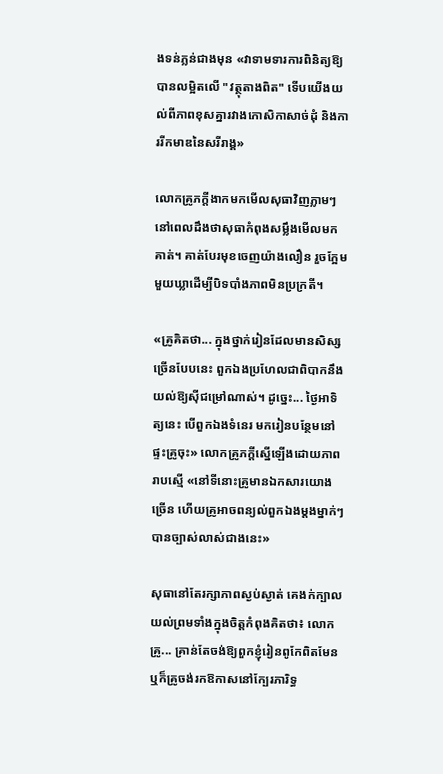ងទន់ភ្លន់ជាងមុន «វាទាមទារការពិនិត្យឱ្យបានលម្អិតលើ "វត្ថុតាងពិត" ទើបយើងយល់ពីភាពខុសគ្នារវាងកោសិកាសាច់ដុំ និងការរីកមាឌនៃសរីរាង្គ»

លោកគ្រូភក្តីងាកមកមើលសុធាវិញភ្លាមៗ នៅពេលដឹងថាសុធាកំពុងសម្លឹងមើលមកគាត់។ គាត់បែរមុខចេញយ៉ាងលឿន រួចក្អែមមួយឃ្លាដើម្បីបិទបាំងភាពមិនប្រក្រតី។

«គ្រូគិតថា... ក្នុងថ្នាក់រៀនដែលមានសិស្សច្រើនបែបនេះ ពួកឯងប្រហែលជាពិបាកនឹងយល់ឱ្យស៊ីជម្រៅណាស់។ ដូច្នេះ... ថ្ងៃអាទិត្យនេះ បើពួកឯងទំនេរ មករៀនបន្ថែមនៅផ្ទះគ្រូចុះ» លោកគ្រូភក្តីស្នើឡើងដោយភាពរាបស្មើ «នៅទីនោះគ្រូមានឯកសារយោងច្រើន ហើយគ្រូអាចពន្យល់ពួកឯងម្ដងម្នាក់ៗបានច្បាស់លាស់ជាងនេះ»

សុធានៅតែរក្សាភាពស្ងប់ស្ងាត់ គេងក់ក្បាលយល់ព្រមទាំងក្នុងចិត្តកំពុងគិតថា៖ លោកគ្រូ... គ្រាន់តែចង់ឱ្យពួកខ្ញុំរៀនពូកែពិតមែន ឬក៏គ្រូចង់រកឱកាសនៅក្បែរភារិទ្ធ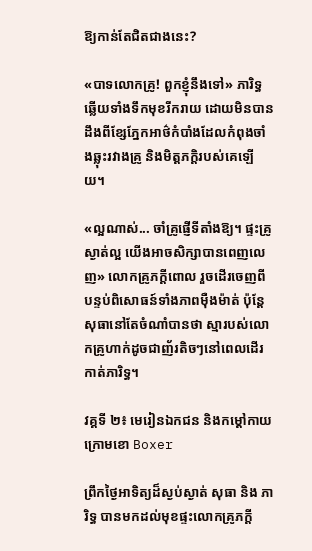ឱ្យកាន់តែជិតជាងនេះ?

«បាទលោកគ្រូ! ពួកខ្ញុំនឹងទៅ» ភារិទ្ធឆ្លើយទាំងទឹកមុខរីករាយ ដោយមិនបានដឹងពីខ្សែភ្នែកអាថ៌កំបាំងដែលកំពុងចាំងឆ្លុះរវាងគ្រូ និងមិត្តភក្តិរបស់គេឡើយ។

«ល្អណាស់... ចាំគ្រូផ្ញើទីតាំងឱ្យ។ ផ្ទះគ្រូស្ងាត់ល្អ យើងអាចសិក្សាបានពេញលេញ» លោកគ្រូភក្តីពោល រួចដើរចេញពីបន្ទប់ពិសោធន៍ទាំងភាពម៉ឺងម៉ាត់ ប៉ុន្តែសុធានៅតែចំណាំបានថា ស្មារបស់លោកគ្រូហាក់ដូចជាញ័រតិចៗនៅពេលដើរកាត់ភារិទ្ធ។

វគ្គទី ២៖ មេរៀនឯកជន និងកម្ដៅកាយក្រោមខោ Boxer

ព្រឹកថ្ងៃអាទិត្យដ៏ស្ងប់ស្ងាត់ សុធា និង ភារិទ្ធ បានមកដល់មុខផ្ទះលោកគ្រូភក្តី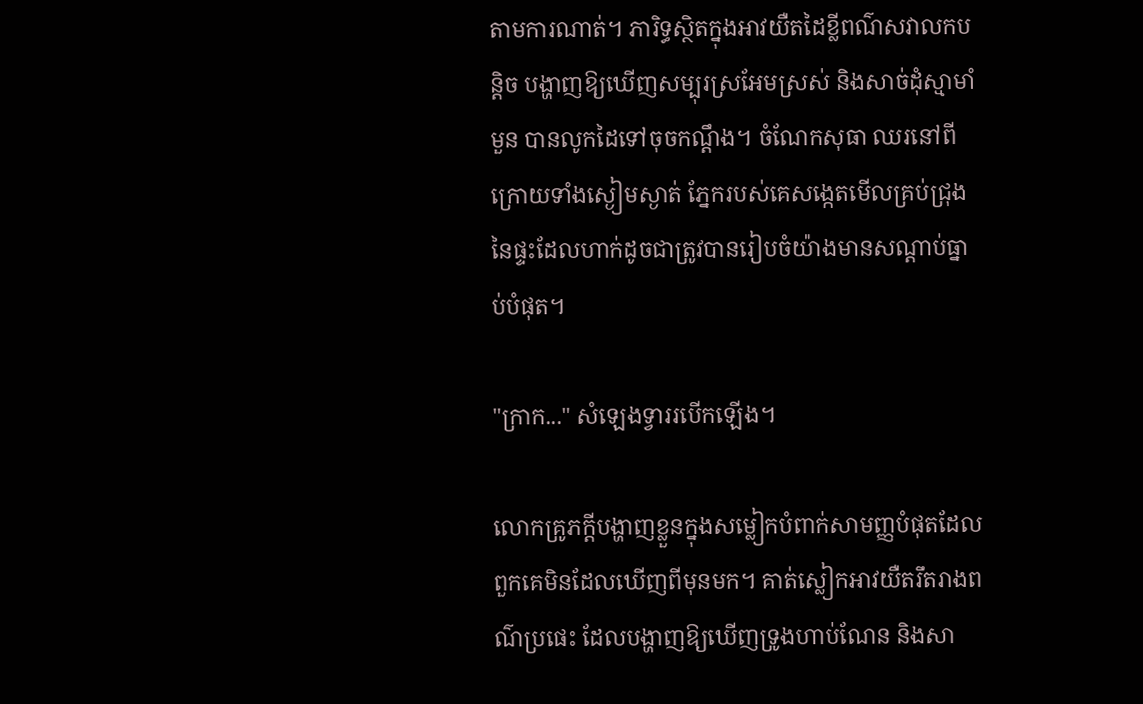តាមការណាត់។ ភារិទ្ធស្ថិតក្នុងអាវយឺតដៃខ្លីពណ៌សវាលកបន្តិច បង្ហាញឱ្យឃើញសម្បុរស្រអែមស្រស់ និងសាច់ដុំស្មាមាំមួន បានលូកដៃទៅចុចកណ្ដឹង។ ចំណែកសុធា ឈរនៅពីក្រោយទាំងស្ងៀមស្ងាត់ ភ្នែករបស់គេសង្កេតមើលគ្រប់ជ្រុងនៃផ្ទះដែលហាក់ដូចជាត្រូវបានរៀបចំយ៉ាងមានសណ្ដាប់ធ្នាប់បំផុត។

"ក្រាក..." សំឡេងទ្វាររបើកឡើង។

លោកគ្រូភក្តីបង្ហាញខ្លួនក្នុងសម្លៀកបំពាក់សាមញ្ញបំផុតដែលពួកគេមិនដែលឃើញពីមុនមក។ គាត់ស្លៀកអាវយឺតរឹតរាងពណ៌ប្រផេះ ដែលបង្ហាញឱ្យឃើញទ្រូងហាប់ណែន និងសា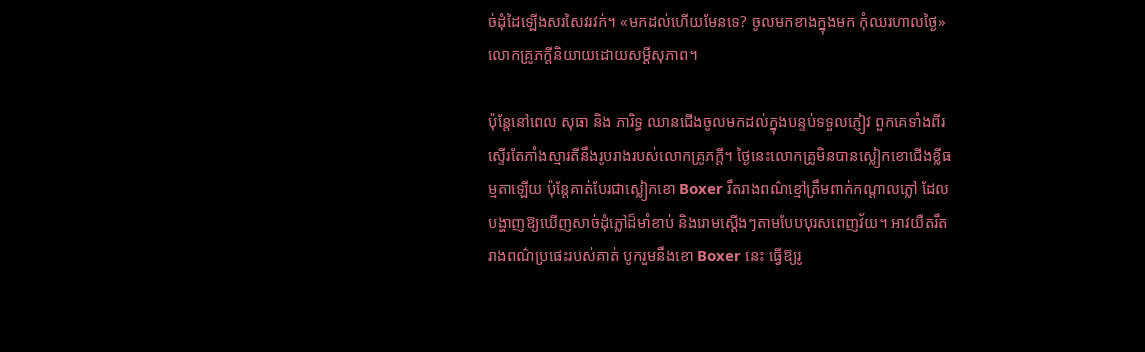ច់ដុំដៃឡើងសរសៃវរវក់។ «មកដល់ហើយមែនទេ? ចូលមកខាងក្នុងមក កុំឈរហាលថ្ងៃ» លោកគ្រូភក្តីនិយាយដោយសម្ដីសុភាព។

ប៉ុន្តែនៅពេល សុធា និង ភារិទ្ធ ឈានជើងចូលមកដល់ក្នុងបន្ទប់ទទួលភ្ញៀវ ពួកគេទាំងពីរស្ទើរតែភាំងស្មារតីនឹងរូបរាងរបស់លោកគ្រូភក្តី។ ថ្ងៃនេះលោកគ្រូមិនបានស្លៀកខោជើងខ្លីធម្មតាឡើយ ប៉ុន្តែគាត់បែរជាស្លៀកខោ Boxer រឹតរាងពណ៌ខ្មៅត្រឹមពាក់កណ្ដាលភ្លៅ ដែលបង្ហាញឱ្យឃើញសាច់ដុំភ្លៅដ៏មាំខាប់ និងរោមស្ដើងៗតាមបែបបុរសពេញវ័យ។ អាវយឺតរឹតរាងពណ៌ប្រផេះរបស់គាត់ បូករួមនឹងខោ Boxer នេះ ធ្វើឱ្យរូ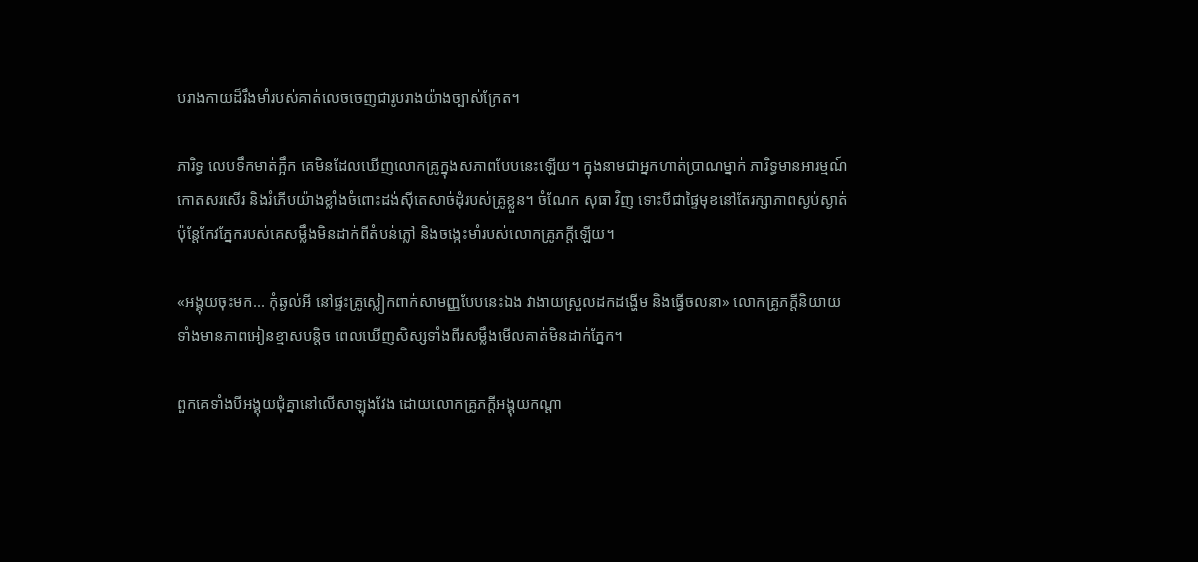បរាងកាយដ៏រឹងមាំរបស់គាត់លេចចេញជារូបរាងយ៉ាងច្បាស់ក្រែត។

ភារិទ្ធ លេបទឹកមាត់ក្អឹក គេមិនដែលឃើញលោកគ្រូក្នុងសភាពបែបនេះឡើយ។ ក្នុងនាមជាអ្នកហាត់ប្រាណម្នាក់ ភារិទ្ធមានអារម្មណ៍កោតសរសើរ និងរំភើបយ៉ាងខ្លាំងចំពោះដង់ស៊ីតេសាច់ដុំរបស់គ្រូខ្លួន។ ចំណែក សុធា វិញ ទោះបីជាផ្ទៃមុខនៅតែរក្សាភាពស្ងប់ស្ងាត់ ប៉ុន្តែកែវភ្នែករបស់គេសម្លឹងមិនដាក់ពីតំបន់ភ្លៅ និងចង្កេះមាំរបស់លោកគ្រូភក្តីឡើយ។

«អង្គុយចុះមក... កុំឆ្ងល់អី នៅផ្ទះគ្រូស្លៀកពាក់សាមញ្ញបែបនេះឯង វាងាយស្រួលដកដង្ហើម និងធ្វើចលនា» លោកគ្រូភក្តីនិយាយទាំងមានភាពអៀនខ្មាសបន្តិច ពេលឃើញសិស្សទាំងពីរសម្លឹងមើលគាត់មិនដាក់ភ្នែក។

ពួកគេទាំងបីអង្គុយជុំគ្នានៅលើសាឡុងវែង ដោយលោកគ្រូភក្តីអង្គុយកណ្ដា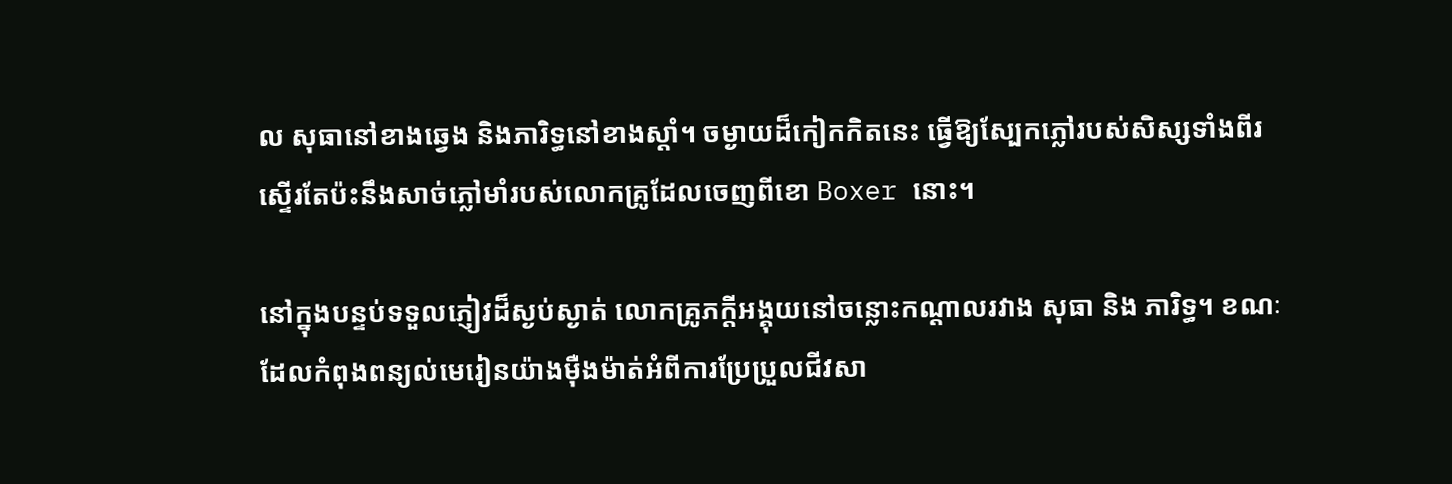ល សុធានៅខាងឆ្វេង និងភារិទ្ធនៅខាងស្តាំ។ ចម្ងាយដ៏កៀកកិតនេះ ធ្វើឱ្យស្បែកភ្លៅរបស់សិស្សទាំងពីរ ស្ទើរតែប៉ះនឹងសាច់ភ្លៅមាំរបស់លោកគ្រូដែលចេញពីខោ Boxer នោះ។

នៅក្នុងបន្ទប់ទទួលភ្ញៀវដ៏ស្ងប់ស្ងាត់ លោកគ្រូភក្តីអង្គុយនៅចន្លោះកណ្ដាលរវាង សុធា និង ភារិទ្ធ។ ខណៈដែលកំពុងពន្យល់មេរៀនយ៉ាងម៉ឺងម៉ាត់អំពីការប្រែប្រួលជីវសា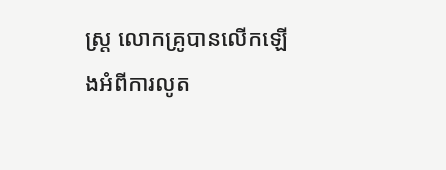ស្ត្រ លោកគ្រូបានលើកឡើងអំពីការលូត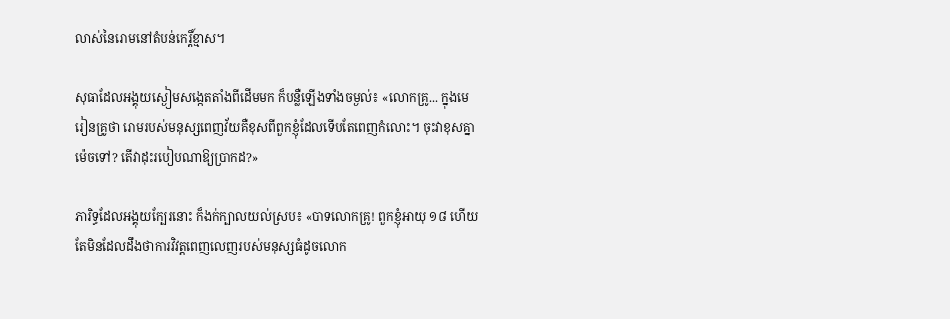លាស់នៃរោមនៅតំបន់កេរ្តិ៍ខ្មាស។

សុធាដែលអង្គុយស្ងៀមសង្កេតតាំងពីដើមមក ក៏បន្លឺឡើងទាំងចម្ងល់៖ «លោកគ្រូ... ក្នុងមេរៀនគ្រូថា រោមរបស់មនុស្សពេញវ័យគឺខុសពីពួកខ្ញុំដែលទើបតែពេញកំលោះ។ ចុះវាខុសគ្នាម៉េចទៅ? តើវាដុះរបៀបណាឱ្យប្រាកដ?»

ភារិទ្ធដែលអង្គុយក្បែរនោះ ក៏ងក់ក្បាលយល់ស្រប៖ «បាទលោកគ្រូ! ពួកខ្ញុំអាយុ ១៨ ហើយ តែមិនដែលដឹងថាការវិវត្តពេញលេញរបស់មនុស្សធំដូចលោក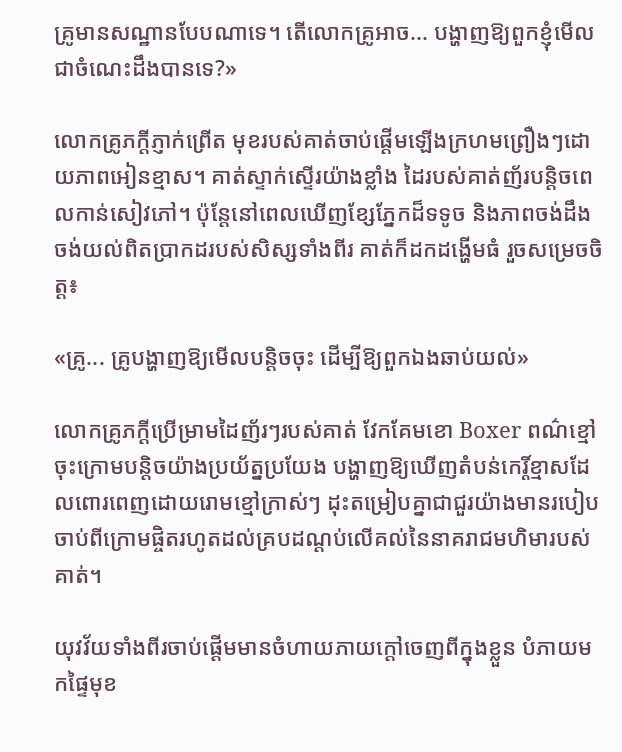គ្រូមានសណ្ឋានបែបណាទេ។ តើលោកគ្រូអាច... បង្ហាញឱ្យពួកខ្ញុំមើលជាចំណេះដឹងបានទេ?»

លោកគ្រូភក្តីភ្ញាក់ព្រើត មុខរបស់គាត់ចាប់ផ្ដើមឡើងក្រហមព្រឿងៗដោយភាពអៀនខ្មាស។ គាត់ស្ទាក់ស្ទើរយ៉ាងខ្លាំង ដៃរបស់គាត់ញ័របន្តិចពេលកាន់សៀវភៅ។ ប៉ុន្តែនៅពេលឃើញខ្សែភ្នែកដ៏ទទូច និងភាពចង់ដឹងចង់យល់ពិតប្រាកដរបស់សិស្សទាំងពីរ គាត់ក៏ដកដង្ហើមធំ រួចសម្រេចចិត្ត៖

«គ្រូ... គ្រូបង្ហាញឱ្យមើលបន្តិចចុះ ដើម្បីឱ្យពួកឯងឆាប់យល់»

លោកគ្រូភក្តីប្រើម្រាមដៃញ័រៗរបស់គាត់ វែកគែមខោ Boxer ពណ៌ខ្មៅចុះក្រោមបន្តិចយ៉ាងប្រយ័ត្នប្រយែង បង្ហាញឱ្យឃើញតំបន់កេរ្តិ៍ខ្មាសដែលពោរពេញដោយរោមខ្មៅក្រាស់ៗ ដុះតម្រៀបគ្នាជាជួរយ៉ាងមានរបៀប ចាប់ពីក្រោមផ្ចិតរហូតដល់គ្របដណ្ដប់លើគល់នៃនាគរាជមហិមារបស់គាត់។

យុវវ័យទាំងពីរចាប់ផ្ដើមមានចំហាយភាយក្ដៅចេញពីក្នុងខ្លួន បំភាយមកផ្ទៃមុខ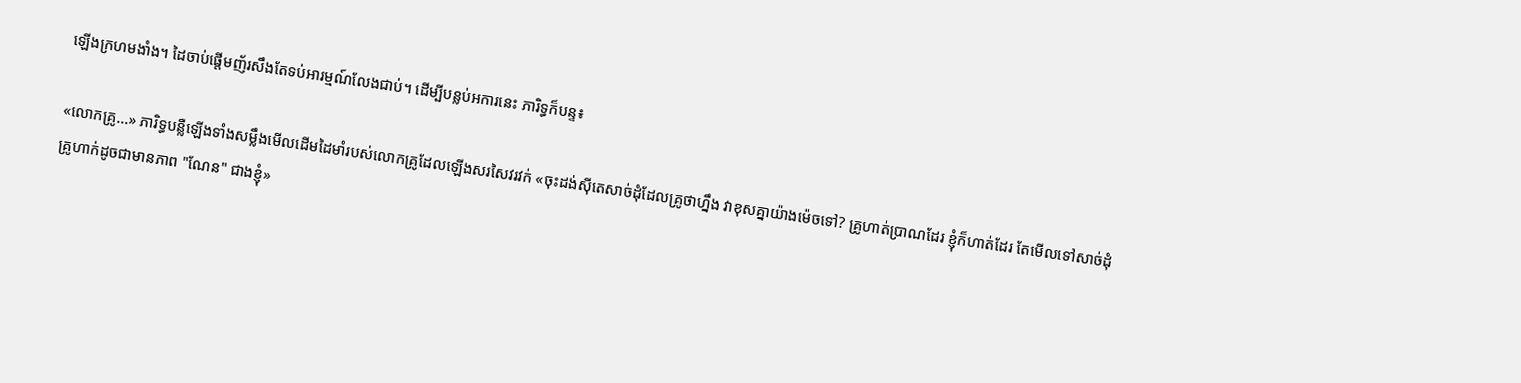ឡើងក្រហមងាំង។ ដៃចាប់ផ្ដើមញ័រសឹងតែទប់អារម្មណ៍លែងជាប់។ ដើម្បីបន្លប់អការនេះ ភារិទ្ធក៏បន្ទ៖

«លោកគ្រូ...» ភារិទ្ធបន្លឺឡើងទាំងសម្លឹងមើលដើមដៃមាំរបស់លោកគ្រូដែលឡើងសរសៃវរវក់ «ចុះដង់ស៊ីតេសាច់ដុំដែលគ្រូថាហ្នឹង វាខុសគ្នាយ៉ាងម៉េចទៅ? គ្រូហាត់ប្រាណដែរ ខ្ញុំក៏ហាត់ដែរ តែមើលទៅសាច់ដុំគ្រូហាក់ដូចជាមានភាព "ណែន" ជាងខ្ញុំ»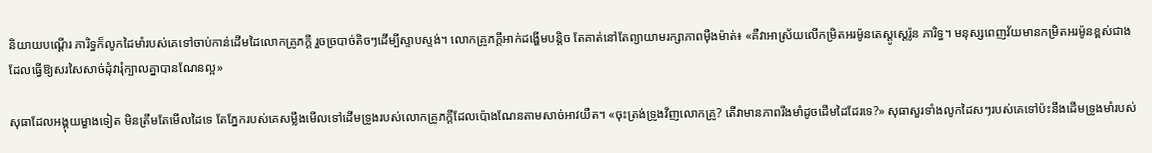និយាយបណ្ដើរ ភារិទ្ធក៏លូកដៃមាំរបស់គេទៅចាប់កាន់ដើមដៃលោកគ្រូភក្តី រួចច្របាច់តិចៗដើម្បីស្ទាបស្ទង់។ លោកគ្រូភក្តីអាក់ដង្ហើមបន្តិច តែគាត់នៅតែព្យាយាមរក្សាភាពម៉ឺងម៉ាត់៖ «គឺវាអាស្រ័យលើកម្រិតអរម៉ូនតេស្តូស្តេរ៉ូន ភារិទ្ធ។ មនុស្សពេញវ័យមានកម្រិតអរម៉ូនខ្ពស់ជាង ដែលធ្វើឱ្យសរសៃសាច់ដុំវារុំក្បាលគ្នាបានណែនល្អ»

សុធាដែលអង្គុយម្ខាងទៀត មិនត្រឹមតែមើលដៃទេ តែភ្នែករបស់គេសម្លឹងមើលទៅដើមទ្រូងរបស់លោកគ្រូភក្តីដែលប៉ោងណែនតាមសាច់អាវយឺត។ «ចុះត្រង់ទ្រូងវិញលោកគ្រូ? តើវាមានភាពរឹងមាំដូចដើមដៃដែរទេ?» សុធាសួរទាំងលូកដៃសៗរបស់គេទៅប៉ះនឹងដើមទ្រូងមាំរបស់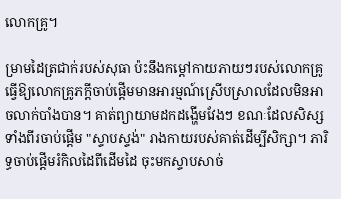លោកគ្រូ។

ម្រាមដៃត្រជាក់របស់សុធា ប៉ះនឹងកម្ដៅកាយភាយៗរបស់លោកគ្រូ ធ្វើឱ្យលោកគ្រូភក្តីចាប់ផ្ដើមមានអារម្មណ៍ស្រើបស្រាលដែលមិនអាចលាក់បាំងបាន។ គាត់ព្យាយាមដកដង្ហើមវែងៗ ខណៈដែលសិស្សទាំងពីរចាប់ផ្ដើម "ស្ទាបស្ទង់" រាងកាយរបស់គាត់ដើម្បីសិក្សា។ ភារិទ្ធចាប់ផ្ដើមរំកិលដៃពីដើមដៃ ចុះមកស្ទាបសាច់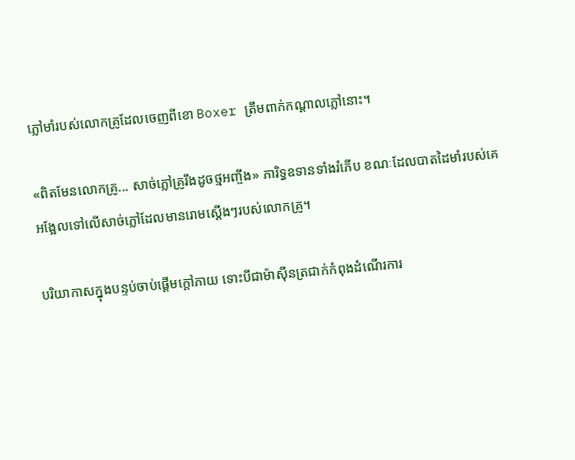ភ្លៅមាំរបស់លោកគ្រូដែលចេញពីខោ Boxer ត្រឹមពាក់កណ្ដាលភ្លៅនោះ។

«ពិតមែនលោកគ្រូ... សាច់ភ្លៅគ្រូរឹងដូចថ្មអញ្ចឹង» ភារិទ្ធឧទានទាំងរំភើប ខណៈដែលបាតដៃមាំរបស់គេអង្អែលទៅលើសាច់ភ្លៅដែលមានរោមស្ដើងៗរបស់លោកគ្រូ។

បរិយាកាសក្នុងបន្ទប់ចាប់ផ្ដើមក្ដៅភាយ ទោះបីជាម៉ាស៊ីនត្រជាក់កំពុងដំណើរការ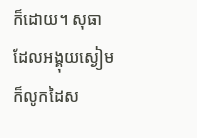ក៏ដោយ។ សុធាដែលអង្គុយស្ងៀម ក៏លូកដៃស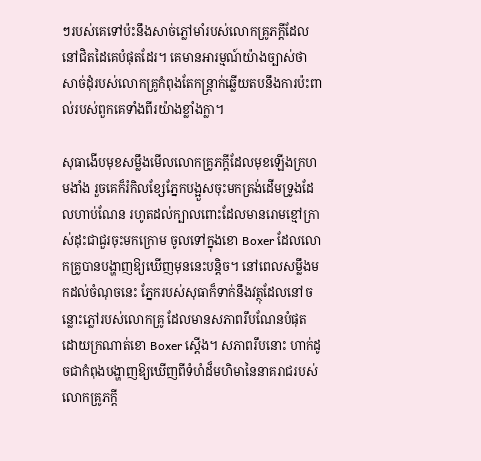ៗរបស់គេទៅប៉ះនឹងសាច់ភ្លៅមាំរបស់លោកគ្រូភក្តីដែលនៅជិតដៃគេបំផុតដែរ។ គេមានអារម្មណ៍យ៉ាងច្បាស់ថា សាច់ដុំរបស់លោកគ្រូកំពុងតែកន្ត្រាក់ឆ្លើយតបនឹងការប៉ះពាល់របស់ពួកគេទាំងពីរយ៉ាងខ្លាំងក្លា។

សុធាងើបមុខសម្លឹងមើលលោកគ្រូភក្តីដែលមុខឡើងក្រហមងាំង រួចគេក៏រំកិលខ្សែភ្នែកបង្អួសចុះមកត្រង់ដើមទ្រូងដែលហាប់ណែន រហូតដល់ក្បាលពោះដែលមានរោមខ្មៅក្រាស់ដុះជាជួរចុះមកក្រោម ចូលទៅក្នុងខោ Boxer ដែលលោកគ្រូបានបង្ហាញឱ្យឃើញមុននេះបន្តិច។ នៅពេលសម្លឹងមកដល់ចំណុចនេះ ភ្នែករបស់សុធាក៏ទាក់នឹងវត្ថុដែលនៅចន្លោះភ្លៅរបស់លោកគ្រូ ដែលមានសភាពរឹបណែនបំផុតដោយក្រណាត់ខោ Boxer ស្ដើង។ សភាពរឹបនោះ ហាក់ដូចជាកំពុងបង្ហាញឱ្យឃើញពីទំហំដ៏មហិមានៃនាគរាជរបស់លោកគ្រូភក្តី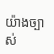យ៉ាងច្បាស់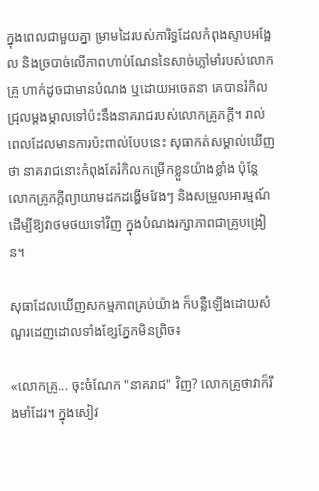ក្នុងពេលជាមួយគ្នា ម្រាមដៃរបស់ភារិទ្ធដែលកំពុងស្ទាបអង្អែល និងច្របាច់លើភាពហាប់ណែននៃសាច់ភ្លៅមាំរបស់លោកគ្រូ ហាក់ដូចជាមានបំណង ឬដោយអចេតនា គេបានរំកិលជ្រុលម្ដងម្កាលទៅប៉ះនឹងនាគរាជរបស់លោកគ្រូភក្តី។ រាល់ពេលដែលមានការប៉ះពាល់បែបនេះ សុធាកត់សម្គាល់ឃើញថា នាគរាជនោះកំពុងតែរំកិលកម្រើកខ្លួនយ៉ាងខ្លាំង ប៉ុន្តែលោកគ្រូភក្តីព្យាយាមដកដង្ហើមវែងៗ និងសម្រួលអារម្មណ៍ដើម្បីឱ្យវាថមថយទៅវិញ ក្នុងបំណងរក្សាភាពជាគ្រូបង្រៀន។

សុធាដែលឃើញសកម្មភាពគ្រប់យ៉ាង ក៏បន្លឺឡើងដោយសំណួរដេញដោលទាំងខ្សែភ្នែកមិនព្រិច៖

«លោកគ្រូ... ចុះចំណែក "នាគរាជ" វិញ? លោកគ្រូថាវាក៏រឹងមាំដែរ។ ក្នុងសៀវ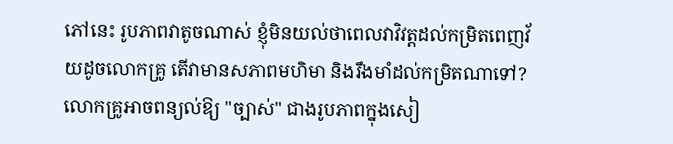ភៅនេះ រូបភាពវាតូចណាស់ ខ្ញុំមិនយល់ថាពេលវាវិវត្តដល់កម្រិតពេញវ័យដូចលោកគ្រូ តើវាមានសភាពមហិមា និងរឹងមាំដល់កម្រិតណាទៅ? លោកគ្រូអាចពន្យល់ឱ្យ "ច្បាស់" ជាងរូបភាពក្នុងសៀ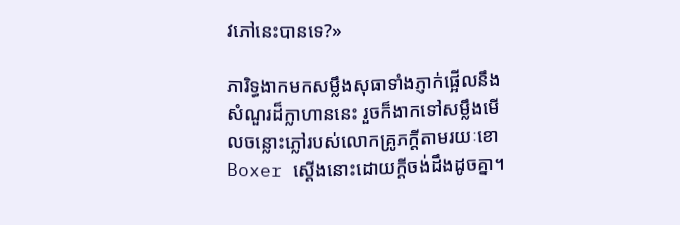វភៅនេះបានទេ?»

ភារិទ្ធងាកមកសម្លឹងសុធាទាំងភ្ញាក់ផ្អើលនឹងសំណួរដ៏ក្លាហាននេះ រួចក៏ងាកទៅសម្លឹងមើលចន្លោះភ្លៅរបស់លោកគ្រូភក្តីតាមរយៈខោ Boxer ស្ដើងនោះដោយក្ដីចង់ដឹងដូចគ្នា។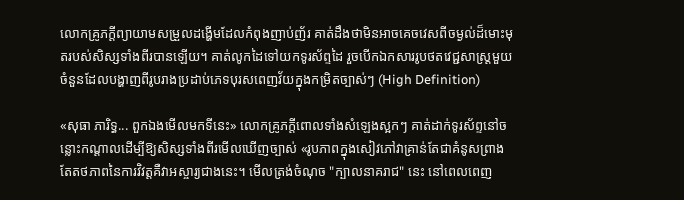លោកគ្រូភក្តីព្យាយាមសម្រួលដង្ហើមដែលកំពុងញាប់ញ័រ គាត់ដឹងថាមិនអាចគេចវេសពីចម្ងល់ដ៏មោះមុតរបស់សិស្សទាំងពីរបានឡើយ។ គាត់លូកដៃទៅយកទូរស័ព្ទដៃ រួចបើកឯកសាររូបថតវេជ្ជសាស្ត្រមួយចំនួនដែលបង្ហាញពីរូបរាងប្រដាប់ភេទបុរសពេញវ័យក្នុងកម្រិតច្បាស់ៗ (High Definition)

«សុធា ភារិទ្ធ... ពួកឯងមើលមកទីនេះ» លោកគ្រូភក្តីពោលទាំងសំឡេងស្អកៗ គាត់ដាក់ទូរស័ព្ទនៅចន្លោះកណ្ដាលដើម្បីឱ្យសិស្សទាំងពីរមើលឃើញច្បាស់ «រូបភាពក្នុងសៀវភៅវាគ្រាន់តែជាគំនូសព្រាង តែតថភាពនៃការវិវត្តគឺវាអស្ចារ្យជាងនេះ។ មើលត្រង់ចំណុច "ក្បាលនាគរាជ" នេះ នៅពេលពេញ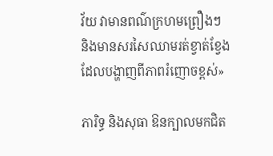វ័យ វាមានពណ៌ក្រហមព្រឿងៗ និងមានសរសៃឈាមរត់ខ្វាត់ខ្វែង ដែលបង្ហាញពីភាពរំញោចខ្ពស់»

ភារិទ្ធ និងសុធា ឱនក្បាលមកជិត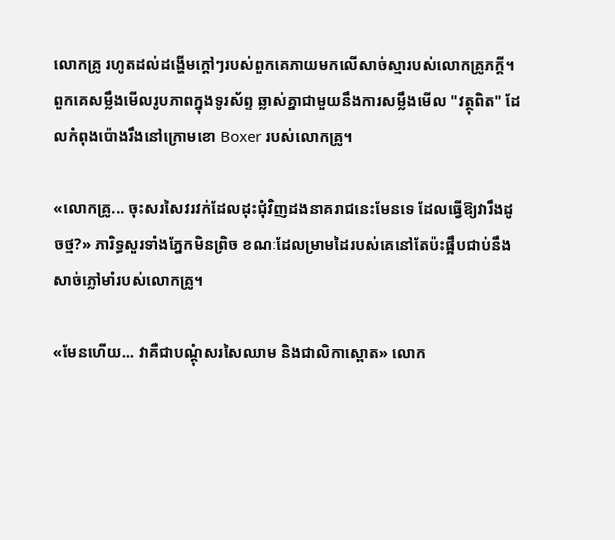លោកគ្រូ រហូតដល់ដង្ហើមក្ដៅៗរបស់ពួកគេភាយមកលើសាច់ស្មារបស់លោកគ្រូភក្តី។ ពួកគេសម្លឹងមើលរូបភាពក្នុងទូរស័ព្ទ ឆ្លាស់គ្នាជាមួយនឹងការសម្លឹងមើល "វត្ថុពិត" ដែលកំពុងប៉ោងរឹងនៅក្រោមខោ Boxer របស់លោកគ្រូ។

«លោកគ្រូ... ចុះសរសៃវរវក់ដែលដុះជុំវិញដងនាគរាជនេះមែនទេ ដែលធ្វើឱ្យវារឹងដូចថ្ម?» ភារិទ្ធសួរទាំងភ្នែកមិនព្រិច ខណៈដែលម្រាមដៃរបស់គេនៅតែប៉ះផ្អឹបជាប់នឹងសាច់ភ្លៅមាំរបស់លោកគ្រូ។

«មែនហើយ... វាគឺជាបណ្ដុំសរសៃឈាម និងជាលិកាស្ពោត» លោក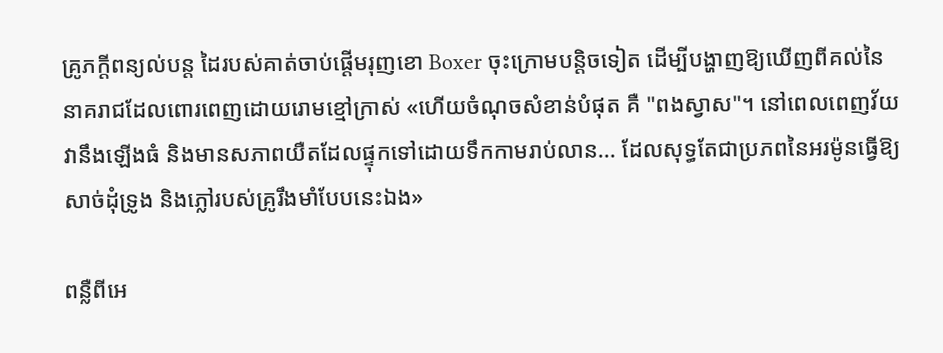គ្រូភក្តីពន្យល់បន្ត ដៃរបស់គាត់ចាប់ផ្ដើមរុញខោ Boxer ចុះក្រោមបន្តិចទៀត ដើម្បីបង្ហាញឱ្យឃើញពីគល់នៃនាគរាជដែលពោរពេញដោយរោមខ្មៅក្រាស់ «ហើយចំណុចសំខាន់បំផុត គឺ "ពងស្វាស"។ នៅពេលពេញវ័យ វានឹងឡើងធំ និងមានសភាពយឺតដែលផ្ទុកទៅដោយទឹកកាមរាប់លាន... ដែលសុទ្ធតែជាប្រភពនៃអរម៉ូនធ្វើឱ្យសាច់ដុំទ្រូង និងភ្លៅរបស់គ្រូរឹងមាំបែបនេះឯង»

ពន្លឺពីអេ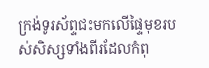ក្រង់ទូរស័ព្ទជះមកលើផ្ទៃមុខរបស់សិស្សទាំងពីរដែលកំពុ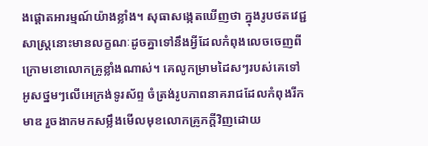ងផ្ដោតអារម្មណ៍យ៉ាងខ្លាំង។ សុធាសង្កេតឃើញថា ក្នុងរូបថតវេជ្ជសាស្ត្រនោះមានលក្ខណៈដូចគ្នាទៅនឹងអ្វីដែលកំពុងលេចចេញពីក្រោមខោលោកគ្រូខ្លាំងណាស់។ គេលូកម្រាមដៃសៗរបស់គេទៅអូសថ្នមៗលើអេក្រង់ទូរស័ព្ទ ចំត្រង់រូបភាពនាគរាជដែលកំពុងរីកមាឌ រួចងាកមកសម្លឹងមើលមុខលោកគ្រូភក្តីវិញដោយ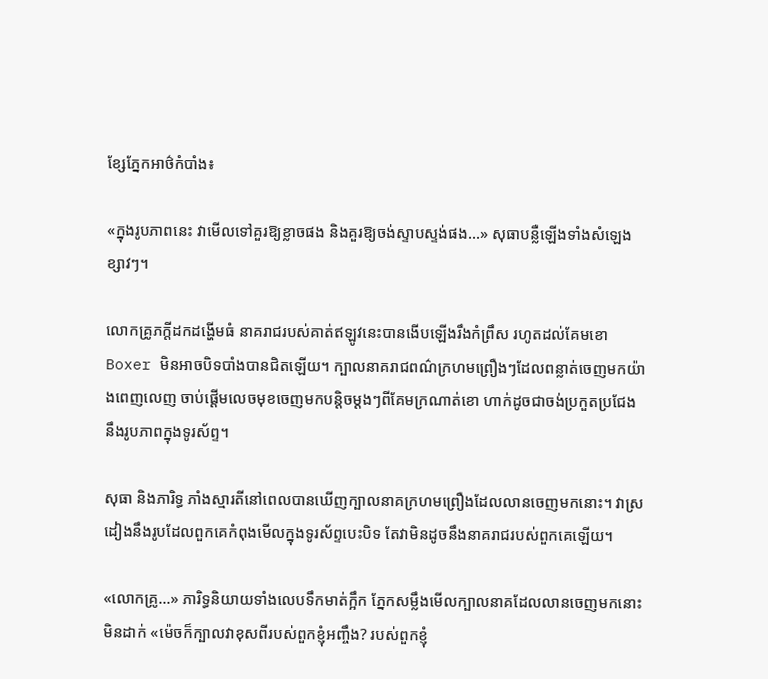ខ្សែភ្នែកអាថ៌កំបាំង៖

«ក្នុងរូបភាពនេះ វាមើលទៅគួរឱ្យខ្លាចផង និងគួរឱ្យចង់ស្ទាបស្ទង់ផង...» សុធាបន្លឺឡើងទាំងសំឡេងខ្សាវៗ។

លោកគ្រូភក្តីដកដង្ហើមធំ នាគរាជរបស់គាត់ឥឡូវនេះបានងើបឡើងរឹងកំព្រឹស រហូតដល់គែមខោ Boxer មិនអាចបិទបាំងបានជិតឡើយ។ ក្បាលនាគរាជពណ៌ក្រហមព្រឿងៗដែលពន្លាត់ចេញមកយ៉ាងពេញលេញ ចាប់ផ្ដើមលេចមុខចេញមកបន្តិចម្ដងៗពីគែមក្រណាត់ខោ ហាក់ដូចជាចង់ប្រកួតប្រជែងនឹងរូបភាពក្នុងទូរស័ព្ទ។

សុធា និងភារិទ្ធ ភាំងស្មារតីនៅពេលបានឃើញក្បាលនាគក្រហមព្រឿងដែលលានចេញមកនោះ។ វាស្រដៀងនឹងរូបដែលពួកគេកំពុងមើលក្នុងទូរស័ព្ទបេះបិទ តែវាមិនដូចនឹងនាគរាជរបស់ពួកគេឡើយ។

«លោកគ្រូ...» ភារិទ្ធនិយាយទាំងលេបទឹកមាត់ក្អឹក ភ្នែកសម្លឹងមើលក្បាលនាគដែលលានចេញមកនោះមិនដាក់ «ម៉េចក៏ក្បាលវាខុសពីរបស់ពួកខ្ញុំអញ្ចឹង? របស់ពួកខ្ញុំ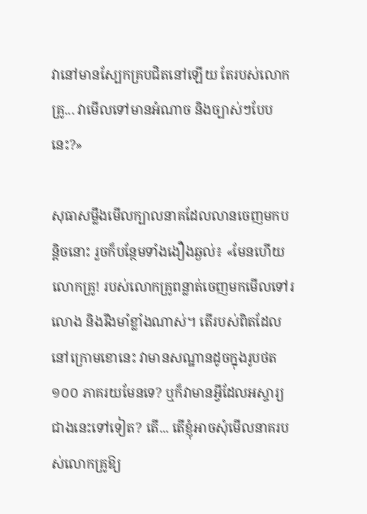វានៅមានស្បែកគ្របជិតនៅឡើយ តែរបស់លោកគ្រូ... វាមើលទៅមានអំណាច និងច្បាស់ៗបែបនេះ?»

សុធាសម្លឹងមើលក្បាលនាគដែលលានចេញមកបន្តិចនោះ រួចក៏បន្ថែមទាំងងឿងឆ្ងល់៖ «មែនហើយលោកគ្រូ! របស់លោកគ្រូពន្លាត់ចេញមកមើលទៅរលោង និងរឹងមាំខ្លាំងណាស់។ តើរបស់ពិតដែលនៅក្រោមខោនេះ វាមានសណ្ឋានដូចក្នុងរូបថត ១០០ ភាគរយមែនទេ? ឬក៏វាមានអ្វីដែលអស្ចារ្យជាងនេះទៅទៀត? តើ... តើខ្ញុំអាចសុំមើលនាគរបស់លោកគ្រូឱ្យ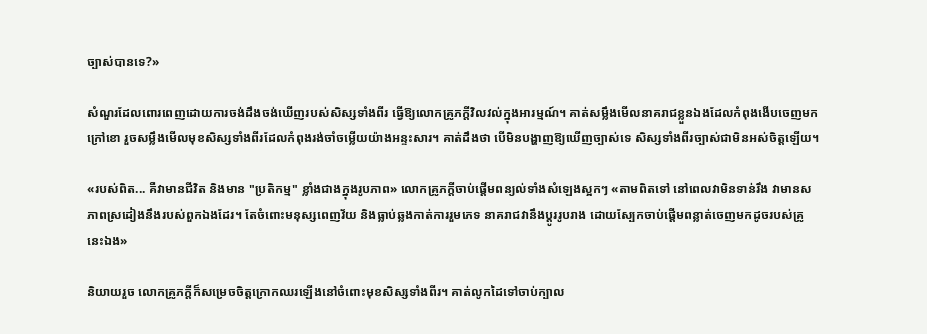ច្បាស់បានទេ?»

សំណួរដែលពោរពេញដោយការចង់ដឹងចង់ឃើញរបស់សិស្សទាំងពីរ ធ្វើឱ្យលោកគ្រូភក្តីវិលវល់ក្នុងអារម្មណ៍។ គាត់សម្លឹងមើលនាគរាជខ្លួនឯងដែលកំពុងងើបចេញមកក្រៅខោ រួចសម្លឹងមើលមុខសិស្សទាំងពីរដែលកំពុងរង់ចាំចម្លើយយ៉ាងអន្ទះសារ។ គាត់ដឹងថា បើមិនបង្ហាញឱ្យឃើញច្បាស់ទេ សិស្សទាំងពីរច្បាស់ជាមិនអស់ចិត្តឡើយ។

«របស់ពិត... គឺវាមានជីវិត និងមាន "ប្រតិកម្ម" ខ្លាំងជាងក្នុងរូបភាព» លោកគ្រូភក្តីចាប់ផ្ដើមពន្យល់ទាំងសំឡេងស្អកៗ «តាមពិតទៅ នៅពេលវាមិនទាន់រឹង វាមានសភាពស្រដៀងនឹងរបស់ពួកឯងដែរ។ តែចំពោះមនុស្សពេញវ័យ និងធ្លាប់ឆ្លងកាត់ការរួមភេទ នាគរាជវានឹងប្ដូររូបរាង ដោយស្បែកចាប់ផ្ដើមពន្លាត់ចេញមកដូចរបស់គ្រូនេះឯង»

និយាយរួច លោកគ្រូភក្តីក៏សម្រេចចិត្តក្រោកឈរឡើងនៅចំពោះមុខសិស្សទាំងពីរ។ គាត់លូកដៃទៅចាប់ក្បាល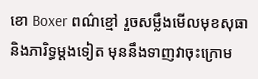ខោ Boxer ពណ៌ខ្មៅ រួចសម្លឹងមើលមុខសុធា និងភារិទ្ធម្ដងទៀត មុននឹងទាញវាចុះក្រោម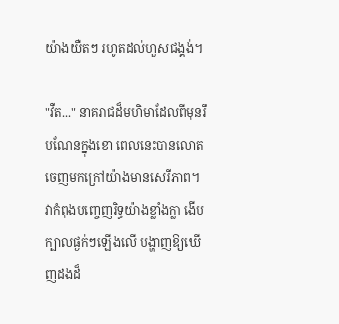យ៉ាងយឺតៗ រហូតដល់ហួសជង្គង់។

"វឺត..." នាគរាជដ៏មហិមាដែលពីមុនរឹបណែនក្នុងខោ ពេលនេះបានលោតចេញមកក្រៅយ៉ាងមានសេរីភាព។ វាកំពុងបញ្ចេញរិទ្ធយ៉ាងខ្លាំងក្លា ងើបក្បាលផ្ងក់ៗឡើងលើ បង្ហាញឱ្យឃើញដងដ៏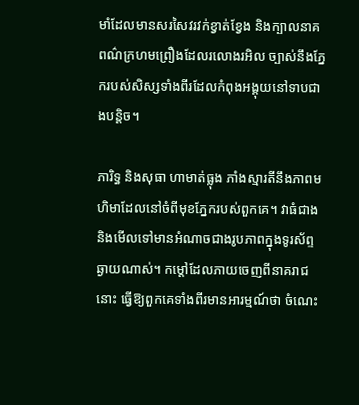មាំដែលមានសរសៃវរវក់ខ្វាត់ខ្វែង និងក្បាលនាគពណ៌ក្រហមព្រឿងដែលរលោងរអិល ច្បាស់នឹងភ្នែករបស់សិស្សទាំងពីរដែលកំពុងអង្គុយនៅទាបជាងបន្តិច។

ភារិទ្ធ និងសុធា ហាមាត់ធ្លុង ភាំងស្មារតីនឹងភាពមហិមាដែលនៅចំពីមុខភ្នែករបស់ពួកគេ។ វាធំជាង និងមើលទៅមានអំណាចជាងរូបភាពក្នុងទូរស័ព្ទឆ្ងាយណាស់។ កម្ដៅដែលភាយចេញពីនាគរាជនោះ ធ្វើឱ្យពួកគេទាំងពីរមានអារម្មណ៍ថា ចំណេះ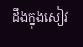ដឹងក្នុងសៀវ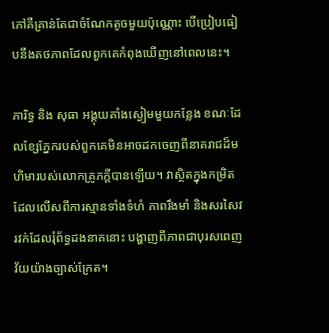ភៅគឺគ្រាន់តែជាចំណែកតូចមួយប៉ុណ្ណោះ បើប្រៀបធៀបនឹងតថភាពដែលពួកគេកំពុងឃើញនៅពេលនេះ។

ភារិទ្ធ និង សុធា អង្គុយគាំងស្ងៀមមួយកន្លែង ខណៈដែលខ្សែភ្នែករបស់ពួកគេមិនអាចដកចេញពីនាគរាជដ៏មហិមារបស់លោកគ្រូភក្តីបានឡើយ។ វាស្ថិតក្នុងកម្រិតដែលលើសពីការស្មានទាំងទំហំ ភាពរឹងមាំ និងសរសៃវរវក់ដែលរុំព័ទ្ធដងនាគនោះ បង្ហាញពីភាពជាបុរសពេញវ័យយ៉ាងច្បាស់ក្រែត។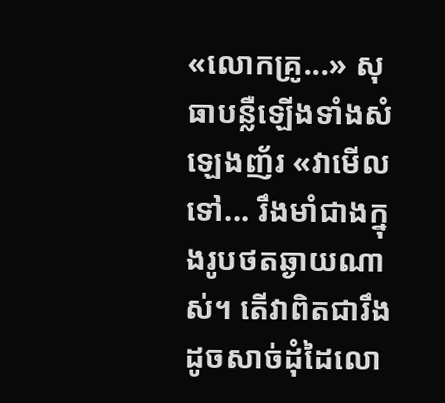«លោកគ្រូ...» សុធាបន្លឺឡើងទាំងសំឡេងញ័រ «វាមើលទៅ... រឹងមាំជាងក្នុងរូបថតឆ្ងាយណាស់។ តើវាពិតជារឹងដូចសាច់ដុំដៃលោ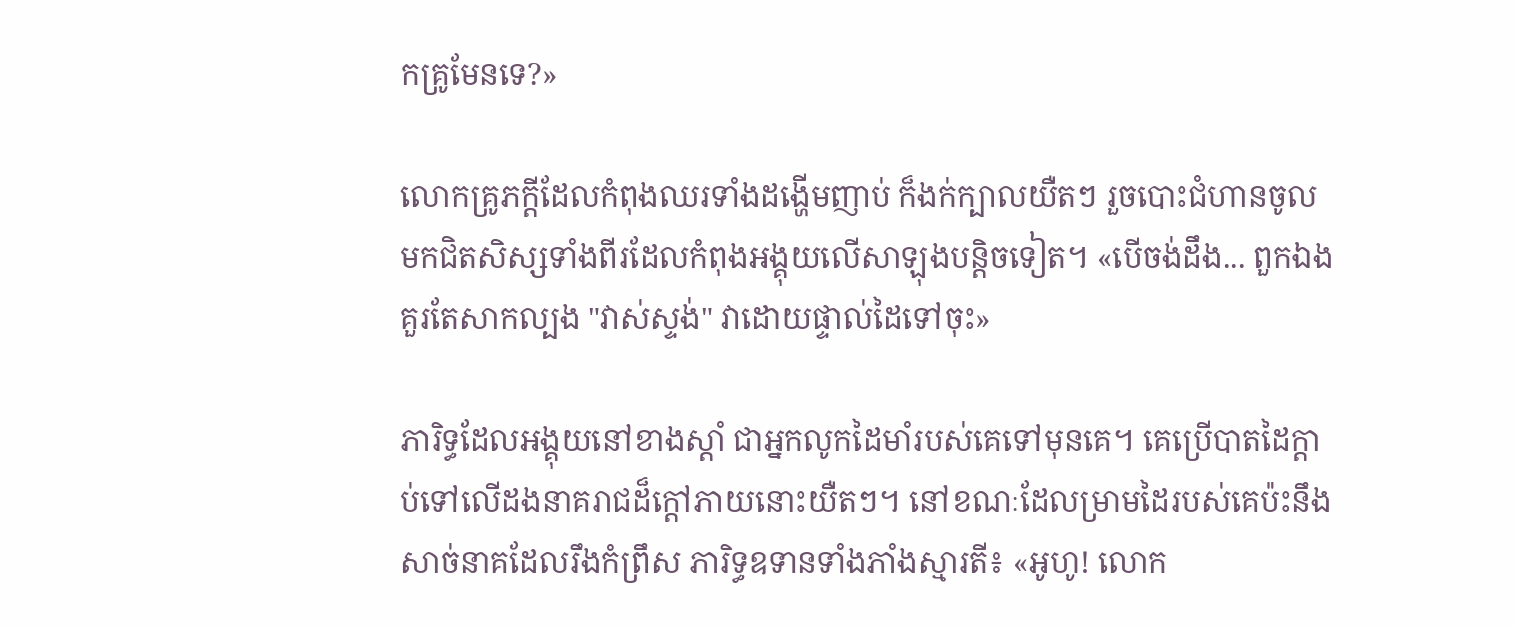កគ្រូមែនទេ?»

លោកគ្រូភក្តីដែលកំពុងឈរទាំងដង្ហើមញាប់ ក៏ងក់ក្បាលយឺតៗ រួចបោះជំហានចូលមកជិតសិស្សទាំងពីរដែលកំពុងអង្គុយលើសាឡុងបន្តិចទៀត។ «បើចង់ដឹង... ពួកឯងគួរតែសាកល្បង "វាស់ស្ទង់" វាដោយផ្ទាល់ដៃទៅចុះ»

ភារិទ្ធដែលអង្គុយនៅខាងស្ដាំ ជាអ្នកលូកដៃមាំរបស់គេទៅមុនគេ។ គេប្រើបាតដៃក្ដាប់ទៅលើដងនាគរាជដ៏ក្ដៅភាយនោះយឺតៗ។ នៅខណៈដែលម្រាមដៃរបស់គេប៉ះនឹងសាច់នាគដែលរឹងកំព្រឹស ភារិទ្ធឧទានទាំងភាំងស្មារតី៖ «អូហូ! លោក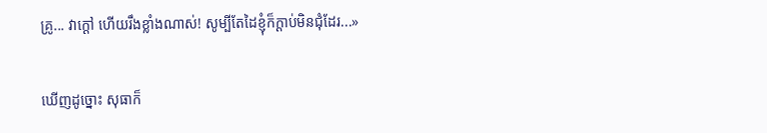គ្រូ... វាក្ដៅ ហើយរឹងខ្លាំងណាស់! សូម្បីតែដៃខ្ញុំក៏ក្ដាប់មិនជុំដែរ...»

ឃើញដូច្នោះ សុធាក៏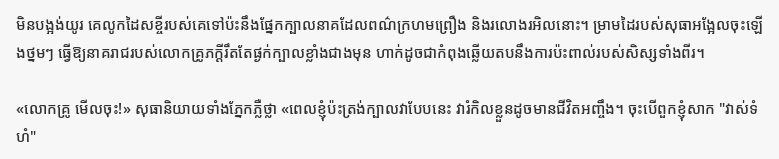មិនបង្អង់យូរ គេលូកដៃសខ្ចីរបស់គេទៅប៉ះនឹងផ្នែកក្បាលនាគដែលពណ៌ក្រហមព្រឿង និងរលោងរអិលនោះ។ ម្រាមដៃរបស់សុធាអង្អែលចុះឡើងថ្នមៗ ធ្វើឱ្យនាគរាជរបស់លោកគ្រូភក្តីរឹតតែផ្ងក់ក្បាលខ្លាំងជាងមុន ហាក់ដូចជាកំពុងឆ្លើយតបនឹងការប៉ះពាល់របស់សិស្សទាំងពីរ។

«លោកគ្រូ មើលចុះ!» សុធានិយាយទាំងភ្នែកភ្លឺថ្លា «ពេលខ្ញុំប៉ះត្រង់ក្បាលវាបែបនេះ វារំកិលខ្លួនដូចមានជីវិតអញ្ចឹង។ ចុះបើពួកខ្ញុំសាក "វាស់ទំហំ"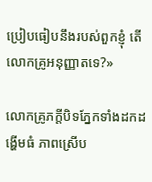ប្រៀបធៀបនឹងរបស់ពួកខ្ញុំ តើលោកគ្រូអនុញ្ញាតទេ?»

លោកគ្រូភក្តីបិទភ្នែកទាំងដកដង្ហើមធំ ភាពស្រើប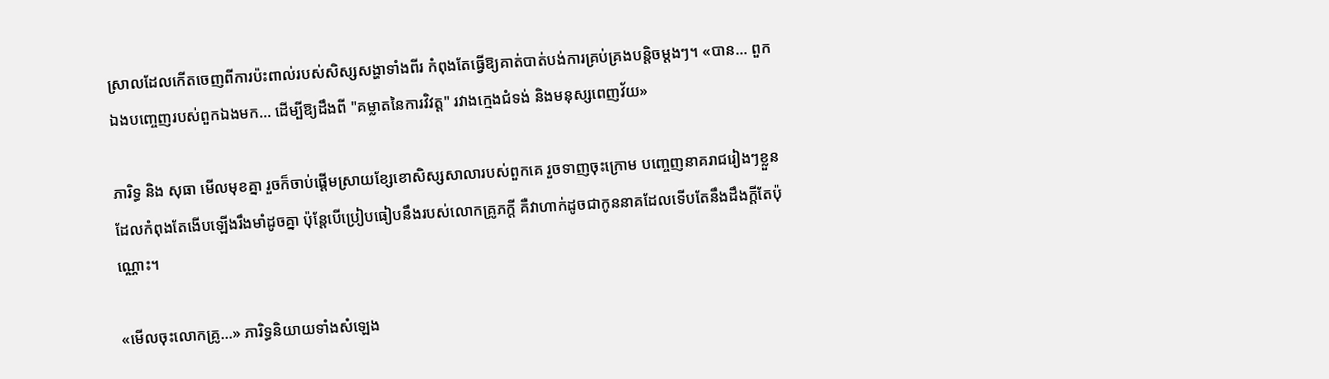ស្រាលដែលកើតចេញពីការប៉ះពាល់របស់សិស្សសង្ហាទាំងពីរ កំពុងតែធ្វើឱ្យគាត់បាត់បង់ការគ្រប់គ្រងបន្តិចម្ដងៗ។ «បាន... ពួកឯងបញ្ចេញរបស់ពួកឯងមក... ដើម្បីឱ្យដឹងពី "គម្លាតនៃការវិវត្ត" រវាងក្មេងជំទង់ និងមនុស្សពេញវ័យ»

ភារិទ្ធ និង សុធា មើលមុខគ្នា រួចក៏ចាប់ផ្ដើមស្រាយខ្សែខោសិស្សសាលារបស់ពួកគេ រួចទាញចុះក្រោម បញ្ចេញនាគរាជរៀងៗខ្លួនដែលកំពុងតែងើបឡើងរឹងមាំដូចគ្នា ប៉ុន្តែបើប្រៀបធៀបនឹងរបស់លោកគ្រូភក្តី គឺវាហាក់ដូចជាកូននាគដែលទើបតែនឹងដឹងក្ដីតែប៉ុណ្ណោះ។

«មើលចុះលោកគ្រូ...» ភារិទ្ធនិយាយទាំងសំឡេង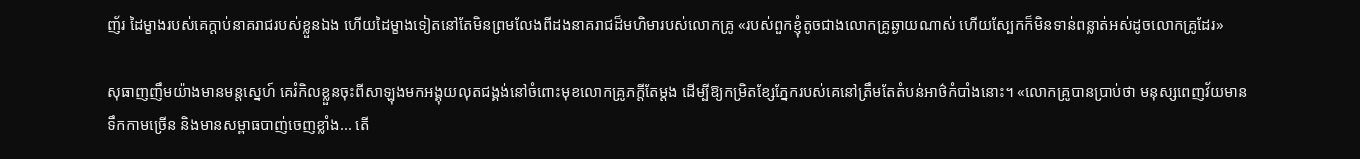ញ័រ ដៃម្ខាងរបស់គេក្ដាប់នាគរាជរបស់ខ្លួនឯង ហើយដៃម្ខាងទៀតនៅតែមិនព្រមលែងពីដងនាគរាជដ៏មហិមារបស់លោកគ្រូ «របស់ពួកខ្ញុំតូចជាងលោកគ្រូឆ្ងាយណាស់ ហើយស្បែកក៏មិនទាន់ពន្លាត់អស់ដូចលោកគ្រូដែរ»

សុធាញញឹមយ៉ាងមានមន្តស្នេហ៍ គេរំកិលខ្លួនចុះពីសាឡុងមកអង្គុយលុតជង្គង់នៅចំពោះមុខលោកគ្រូភក្តីតែម្ដង ដើម្បីឱ្យកម្រិតខ្សែភ្នែករបស់គេនៅត្រឹមតែតំបន់អាថ៌កំបាំងនោះ។ «លោកគ្រូបានប្រាប់ថា មនុស្សពេញវ័យមានទឹកកាមច្រើន និងមានសម្ពាធបាញ់ចេញខ្លាំង... តើ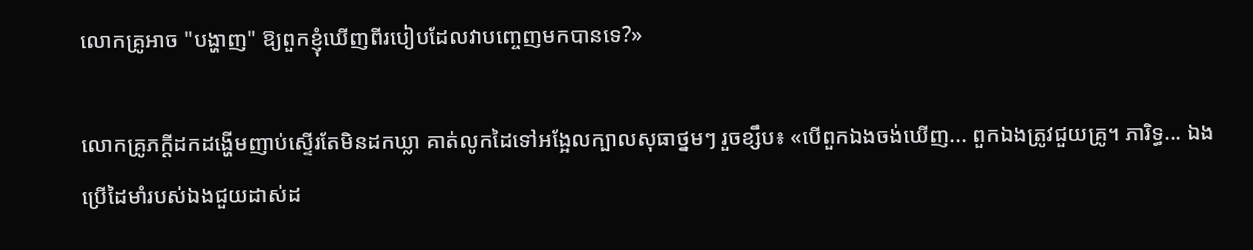លោកគ្រូអាច "បង្ហាញ" ឱ្យពួកខ្ញុំឃើញពីរបៀបដែលវាបញ្ចេញមកបានទេ?»

លោកគ្រូភក្តីដកដង្ហើមញាប់ស្ទើរតែមិនដកឃ្លា គាត់លូកដៃទៅអង្អែលក្បាលសុធាថ្នមៗ រួចខ្សឹប៖ «បើពួកឯងចង់ឃើញ... ពួកឯងត្រូវជួយគ្រូ។ ភារិទ្ធ... ឯងប្រើដៃមាំរបស់ឯងជួយដាស់ដ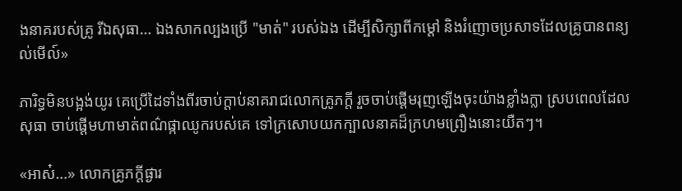ងនាគរបស់គ្រូ រីឯសុធា... ឯងសាកល្បងប្រើ "មាត់" របស់ឯង ដើម្បីសិក្សាពីកម្ដៅ និងរំញោចប្រសាទដែលគ្រូបានពន្យល់មើល៍»

ភារិទ្ធមិនបង្អង់យូរ គេប្រើដៃទាំងពីរចាប់ក្ដាប់នាគរាជលោកគ្រូភក្តី រួចចាប់ផ្ដើមរុញឡើងចុះយ៉ាងខ្លាំងក្លា ស្របពេលដែលសុធា ចាប់ផ្ដើមហាមាត់ពណ៌ផ្កាឈូករបស់គេ ទៅក្រសោបយកក្បាលនាគដ៏ក្រហមព្រឿងនោះយឺតៗ។

«អាស៎...» លោកគ្រូភក្តីផ្ងារ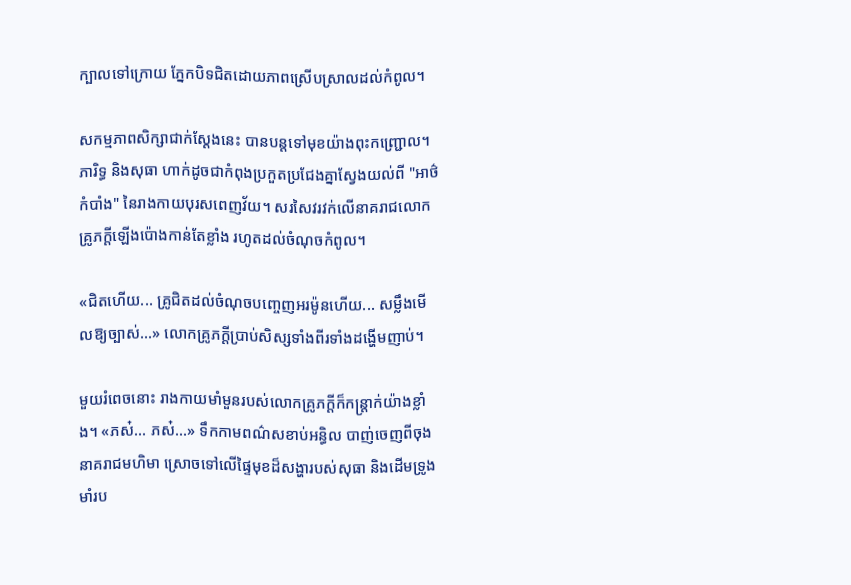ក្បាលទៅក្រោយ ភ្នែកបិទជិតដោយភាពស្រើបស្រាលដល់កំពូល។

សកម្មភាពសិក្សាជាក់ស្ដែងនេះ បានបន្តទៅមុខយ៉ាងពុះកញ្ជ្រោល។ ភារិទ្ធ និងសុធា ហាក់ដូចជាកំពុងប្រកួតប្រជែងគ្នាស្វែងយល់ពី "អាថ៌កំបាំង" នៃរាងកាយបុរសពេញវ័យ។ សរសៃវរវក់លើនាគរាជលោកគ្រូភក្តីឡើងប៉ោងកាន់តែខ្លាំង រហូតដល់ចំណុចកំពូល។

«ជិតហើយ... គ្រូជិតដល់ចំណុចបញ្ចេញអរម៉ូនហើយ... សម្លឹងមើលឱ្យច្បាស់...» លោកគ្រូភក្តីប្រាប់សិស្សទាំងពីរទាំងដង្ហើមញាប់។

មួយរំពេចនោះ រាងកាយមាំមួនរបស់លោកគ្រូភក្តីក៏កន្ត្រាក់យ៉ាងខ្លាំង។ «ភស៎... ភស៎...» ទឹកកាមពណ៌សខាប់អន្ធិល បាញ់ចេញពីចុងនាគរាជមហិមា ស្រោចទៅលើផ្ទៃមុខដ៏សង្ហារបស់សុធា និងដើមទ្រូងមាំរប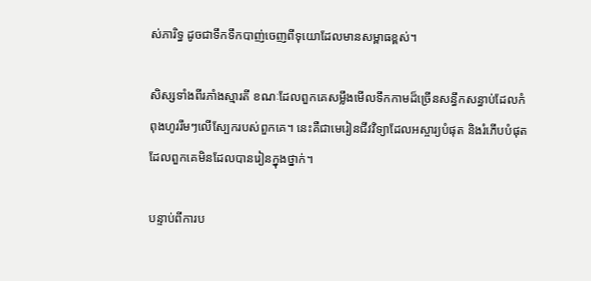ស់ភារិទ្ធ ដូចជាទឹកទឹកបាញ់ចេញពីទុយោដែលមានសម្ពាធខ្ពស់។

សិស្សទាំងពីរភាំងស្មារតី ខណៈដែលពួកគេសម្លឹងមើលទឹកកាមដ៏ច្រើនសន្ធឹកសន្ធាប់ដែលកំពុងហូររឹមៗលើស្បែករបស់ពួកគេ។ នេះគឺជាមេរៀនជីវវិទ្យាដែលអស្ចារ្យបំផុត និងរំភើបបំផុតដែលពួកគេមិនដែលបានរៀនក្នុងថ្នាក់។

បន្ទាប់ពីការប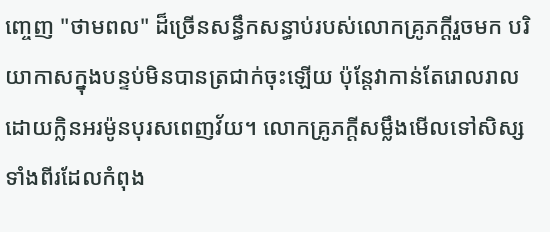ញ្ចេញ "ថាមពល" ដ៏ច្រើនសន្ធឹកសន្ធាប់របស់លោកគ្រូភក្តីរួចមក បរិយាកាសក្នុងបន្ទប់មិនបានត្រជាក់ចុះឡើយ ប៉ុន្តែវាកាន់តែរោលរាលដោយក្លិនអរម៉ូនបុរសពេញវ័យ។ លោកគ្រូភក្តីសម្លឹងមើលទៅសិស្សទាំងពីរដែលកំពុង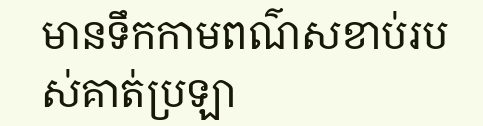មានទឹកកាមពណ៌សខាប់របស់គាត់ប្រឡា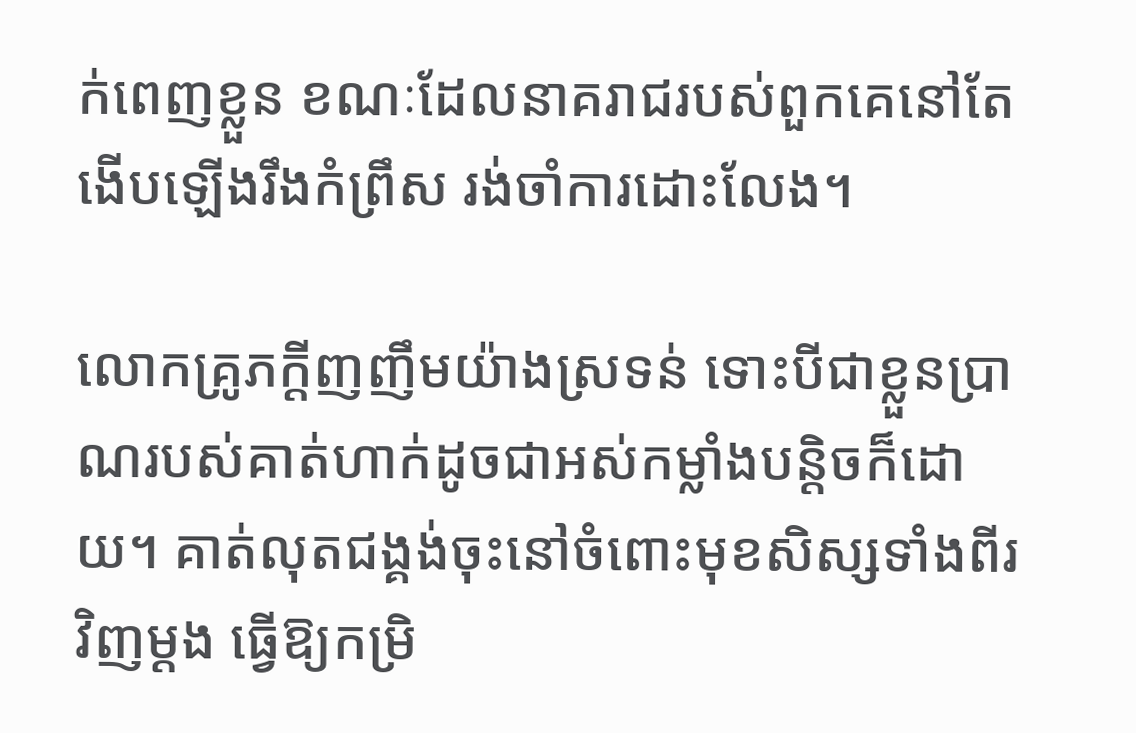ក់ពេញខ្លួន ខណៈដែលនាគរាជរបស់ពួកគេនៅតែងើបឡើងរឹងកំព្រឹស រង់ចាំការដោះលែង។

លោកគ្រូភក្តីញញឹមយ៉ាងស្រទន់ ទោះបីជាខ្លួនប្រាណរបស់គាត់ហាក់ដូចជាអស់កម្លាំងបន្តិចក៏ដោយ។ គាត់លុតជង្គង់ចុះនៅចំពោះមុខសិស្សទាំងពីរវិញម្ដង ធ្វើឱ្យកម្រិ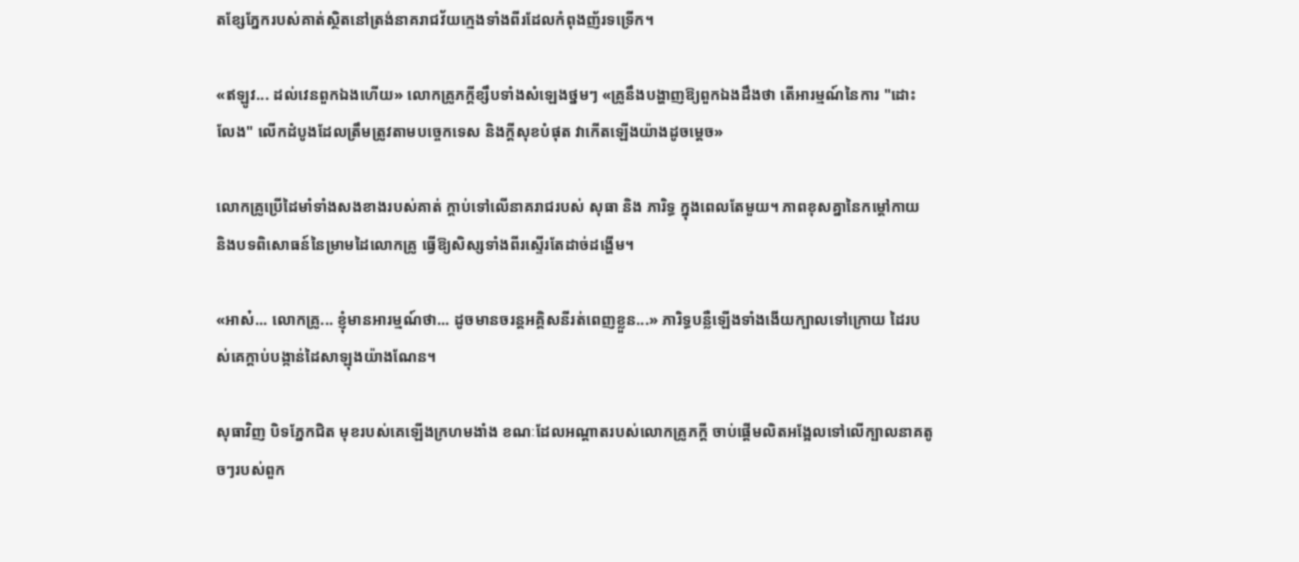តខ្សែភ្នែករបស់គាត់ស្ថិតនៅត្រង់នាគរាជវ័យក្មេងទាំងពីរដែលកំពុងញ័រទទ្រើក។

«ឥឡូវ... ដល់វេនពួកឯងហើយ» លោកគ្រូភក្តីខ្សឹបទាំងសំឡេងថ្នមៗ «គ្រូនឹងបង្ហាញឱ្យពួកឯងដឹងថា តើអារម្មណ៍នៃការ "ដោះលែង" លើកដំបូងដែលត្រឹមត្រូវតាមបច្ចេកទេស និងក្ដីសុខបំផុត វាកើតឡើងយ៉ាងដូចម្ដេច»

លោកគ្រូប្រើដៃមាំទាំងសងខាងរបស់គាត់ ក្ដាប់ទៅលើនាគរាជរបស់ សុធា និង ភារិទ្ធ ក្នុងពេលតែមួយ។ ភាពខុសគ្នានៃកម្ដៅកាយ និងបទពិសោធន៍នៃម្រាមដៃលោកគ្រូ ធ្វើឱ្យសិស្សទាំងពីរស្ទើរតែដាច់ដង្ហើម។

«អាស៎... លោកគ្រូ... ខ្ញុំមានអារម្មណ៍ថា... ដូចមានចរន្តអគ្គិសនីរត់ពេញខ្លួន...» ភារិទ្ធបន្លឺឡើងទាំងងើយក្បាលទៅក្រោយ ដៃរបស់គេក្ដាប់បង្កាន់ដៃសាឡុងយ៉ាងណែន។

សុធាវិញ បិទភ្នែកជិត មុខរបស់គេឡើងក្រហមងាំង ខណៈដែលអណ្ដាតរបស់លោកគ្រូភក្តី ចាប់ផ្ដើមលិតអង្អែលទៅលើក្បាលនាគតូចៗរបស់ពួក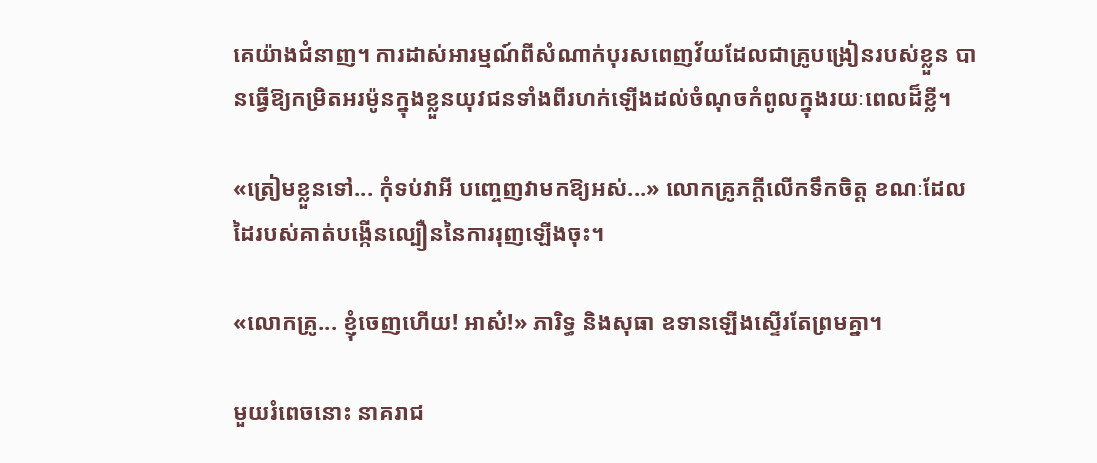គេយ៉ាងជំនាញ។ ការដាស់អារម្មណ៍ពីសំណាក់បុរសពេញវ័យដែលជាគ្រូបង្រៀនរបស់ខ្លួន បានធ្វើឱ្យកម្រិតអរម៉ូនក្នុងខ្លួនយុវជនទាំងពីរហក់ឡើងដល់ចំណុចកំពូលក្នុងរយៈពេលដ៏ខ្លី។

«ត្រៀមខ្លួនទៅ... កុំទប់វាអី បញ្ចេញវាមកឱ្យអស់...» លោកគ្រូភក្តីលើកទឹកចិត្ត ខណៈដែលដៃរបស់គាត់បង្កើនល្បឿននៃការរុញឡើងចុះ។

«លោកគ្រូ... ខ្ញុំចេញហើយ! អាស៎!» ភារិទ្ធ និងសុធា ឧទានឡើងស្ទើរតែព្រមគ្នា។

មួយរំពេចនោះ នាគរាជ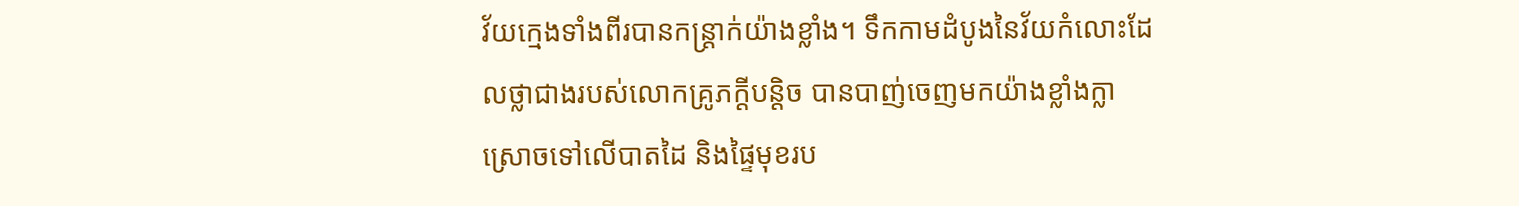វ័យក្មេងទាំងពីរបានកន្ត្រាក់យ៉ាងខ្លាំង។ ទឹកកាមដំបូងនៃវ័យកំលោះដែលថ្លាជាងរបស់លោកគ្រូភក្តីបន្តិច បានបាញ់ចេញមកយ៉ាងខ្លាំងក្លា ស្រោចទៅលើបាតដៃ និងផ្ទៃមុខរប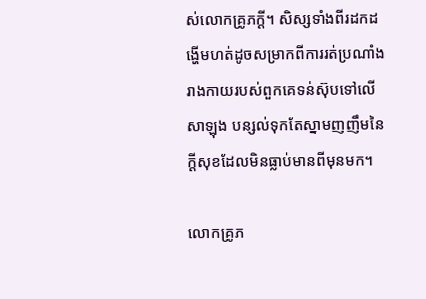ស់លោកគ្រូភក្តី។ សិស្សទាំងពីរដកដង្ហើមហត់ដូចសម្រាកពីការរត់ប្រណាំង រាងកាយរបស់ពួកគេទន់ស៊ុបទៅលើសាឡុង បន្សល់ទុកតែស្នាមញញឹមនៃក្ដីសុខដែលមិនធ្លាប់មានពីមុនមក។

លោកគ្រូភ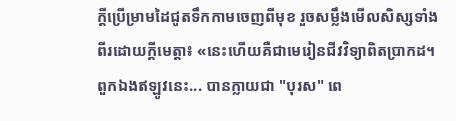ក្តីប្រើម្រាមដៃជូតទឹកកាមចេញពីមុខ រួចសម្លឹងមើលសិស្សទាំងពីរដោយក្ដីមេត្តា៖ «នេះហើយគឺជាមេរៀនជីវវិទ្យាពិតប្រាកដ។ ពួកឯងឥឡូវនេះ... បានក្លាយជា "បុរស" ពេ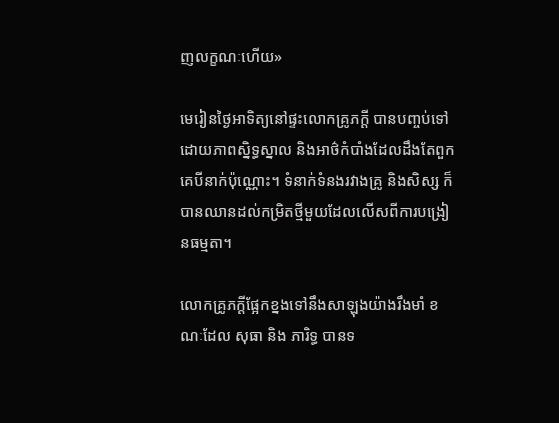ញលក្ខណៈហើយ»

មេរៀនថ្ងៃអាទិត្យនៅផ្ទះលោកគ្រូភក្តី បានបញ្ចប់ទៅដោយភាពស្និទ្ធស្នាល និងអាថ៌កំបាំងដែលដឹងតែពួកគេបីនាក់ប៉ុណ្ណោះ។ ទំនាក់ទំនងរវាងគ្រូ និងសិស្ស ក៏បានឈានដល់កម្រិតថ្មីមួយដែលលើសពីការបង្រៀនធម្មតា។

លោកគ្រូភក្តីផ្អែកខ្នងទៅនឹងសាឡុងយ៉ាងរឹងមាំ ខណៈដែល សុធា និង ភារិទ្ធ បានទ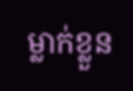ម្លាក់ខ្លួន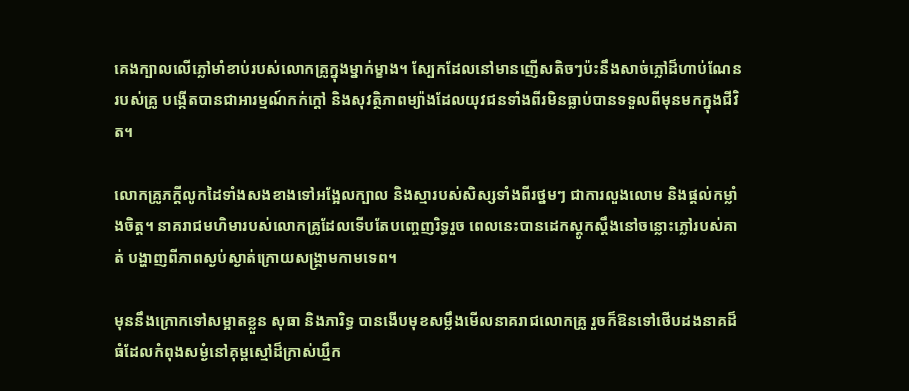គេងក្បាលលើភ្លៅមាំខាប់របស់លោកគ្រូក្នុងម្នាក់ម្ខាង។ ស្បែកដែលនៅមានញើសតិចៗប៉ះនឹងសាច់ភ្លៅដ៏ហាប់ណែនរបស់គ្រូ បង្កើតបានជាអារម្មណ៍កក់ក្ដៅ និងសុវត្ថិភាពម្យ៉ាងដែលយុវជនទាំងពីរមិនធ្លាប់បានទទួលពីមុនមកក្នុងជីវិត។

លោកគ្រូភក្តីលូកដៃទាំងសងខាងទៅអង្អែលក្បាល និងស្មារបស់សិស្សទាំងពីរថ្នមៗ ជាការលួងលោម និងផ្ដល់កម្លាំងចិត្ត។ នាគរាជមហិមារបស់លោកគ្រូដែលទើបតែបញ្ចេញរិទ្ធរួច ពេលនេះបានដេកស្ដូកស្ដឹងនៅចន្លោះភ្លៅរបស់គាត់ បង្ហាញពីភាពស្ងប់ស្ងាត់ក្រោយសង្គ្រាមកាមទេព។

មុននឹងក្រោកទៅសម្អាតខ្លួន សុធា និងភារិទ្ធ បានងើបមុខសម្លឹងមើលនាគរាជលោកគ្រូ រួចក៏ឱនទៅថើបដងនាគដ៏ធំដែលកំពុងសម្ងំនៅគុម្ពស្មៅដ៏ក្រាស់ឃ្មឹក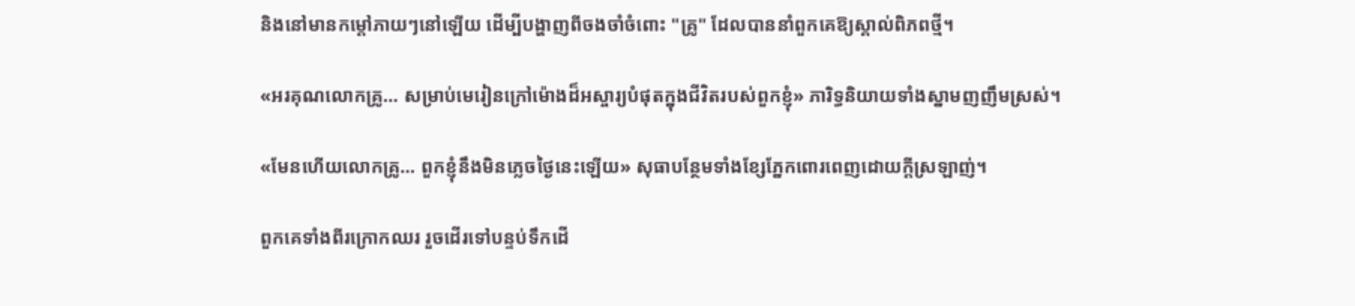និងនៅមានកម្ដៅភាយៗនៅឡើយ ដើម្បីបង្ហាញពីចងចាំចំពោះ "គ្រូ" ដែលបាននាំពួកគេឱ្យស្គាល់ពិភពថ្មី។

«អរគុណលោកគ្រូ... សម្រាប់មេរៀនក្រៅម៉ោងដ៏អស្ចារ្យបំផុតក្នុងជីវិតរបស់ពួកខ្ញុំ» ភារិទ្ធនិយាយទាំងស្នាមញញឹមស្រស់។

«មែនហើយលោកគ្រូ... ពួកខ្ញុំនឹងមិនភ្លេចថ្ងៃនេះឡើយ» សុធាបន្ថែមទាំងខ្សែភ្នែកពោរពេញដោយក្ដីស្រឡាញ់។

ពួកគេទាំងពីរក្រោកឈរ រួចដើរទៅបន្ទប់ទឹកដើ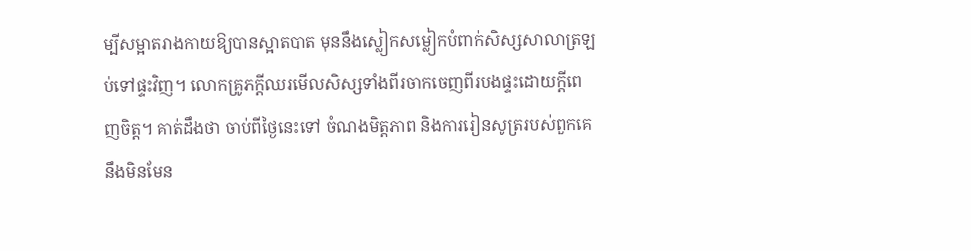ម្បីសម្អាតរាងកាយឱ្យបានស្អាតបាត មុននឹងស្លៀកសម្លៀកបំពាក់សិស្សសាលាត្រឡប់ទៅផ្ទះវិញ។ លោកគ្រូភក្តីឈរមើលសិស្សទាំងពីរចាកចេញពីរបងផ្ទះដោយក្ដីពេញចិត្ត។ គាត់ដឹងថា ចាប់ពីថ្ងៃនេះទៅ ចំណងមិត្តភាព និងការរៀនសូត្ររបស់ពួកគេ នឹងមិនមែន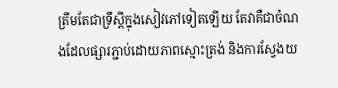ត្រឹមតែជាទ្រឹស្ដីក្នុងសៀវភៅទៀតឡើយ តែវាគឺជាចំណងដែលផ្សារភ្ជាប់ដោយភាពស្មោះត្រង់ និងការស្វែងយ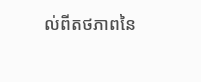ល់ពីតថភាពនៃ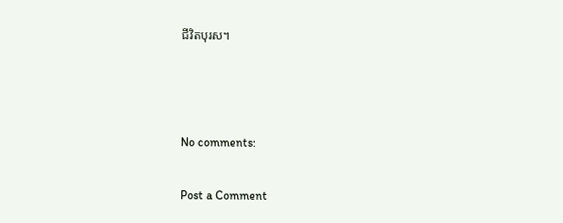ជីវិតបុរស។



No comments:

Post a Comment